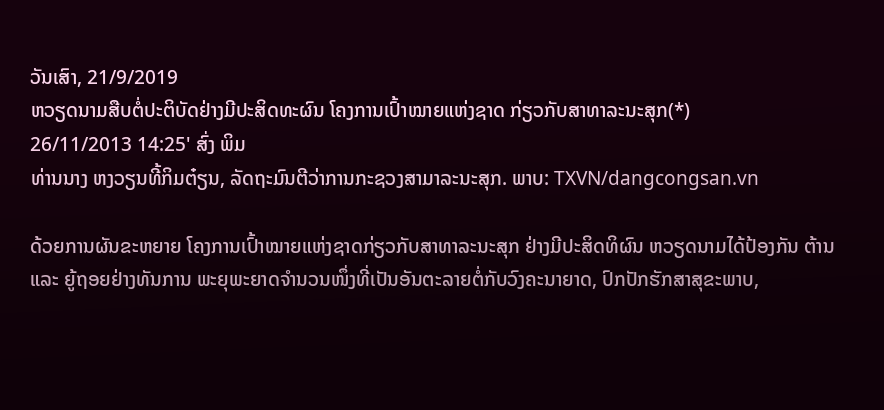ວັນເສົາ, 21/9/2019
ຫວຽດນາມສືບຕໍ່ປະຕິບັດຢ່າງມີປະສິດທະຜົນ ໂຄງການເປົ້າໝາຍແຫ່ງຊາດ ກ່ຽວກັບສາທາລະນະສຸກ(*)
26/11/2013 14:25' ສົ່ງ ພິມ
ທ່ານນາງ ຫງວຽນທີ້ກິມຕ໋ຽນ, ລັດຖະມົນຕີວ່າການກະຊວງສາມາລະນະສຸກ. ພາບ: TXVN/dangcongsan.vn

ດ້ວຍການຜັນຂະຫຍາຍ ໂຄງການເປົ້າໝາຍແຫ່ງຊາດກ່ຽວກັບສາທາລະນະສຸກ ຢ່າງມີປະສິດທິຜົນ ຫວຽດນາມໄດ້ປ້ອງກັນ ຕ້ານ ແລະ ຍູ້ຖອຍຢ່າງທັນການ ພະຍຸພະຍາດຈຳນວນໜຶ່ງທີ່ເປັນອັນຕະລາຍຕໍ່ກັບວົງຄະນາຍາດ, ປົກປັກຮັກສາສຸຂະພາບ,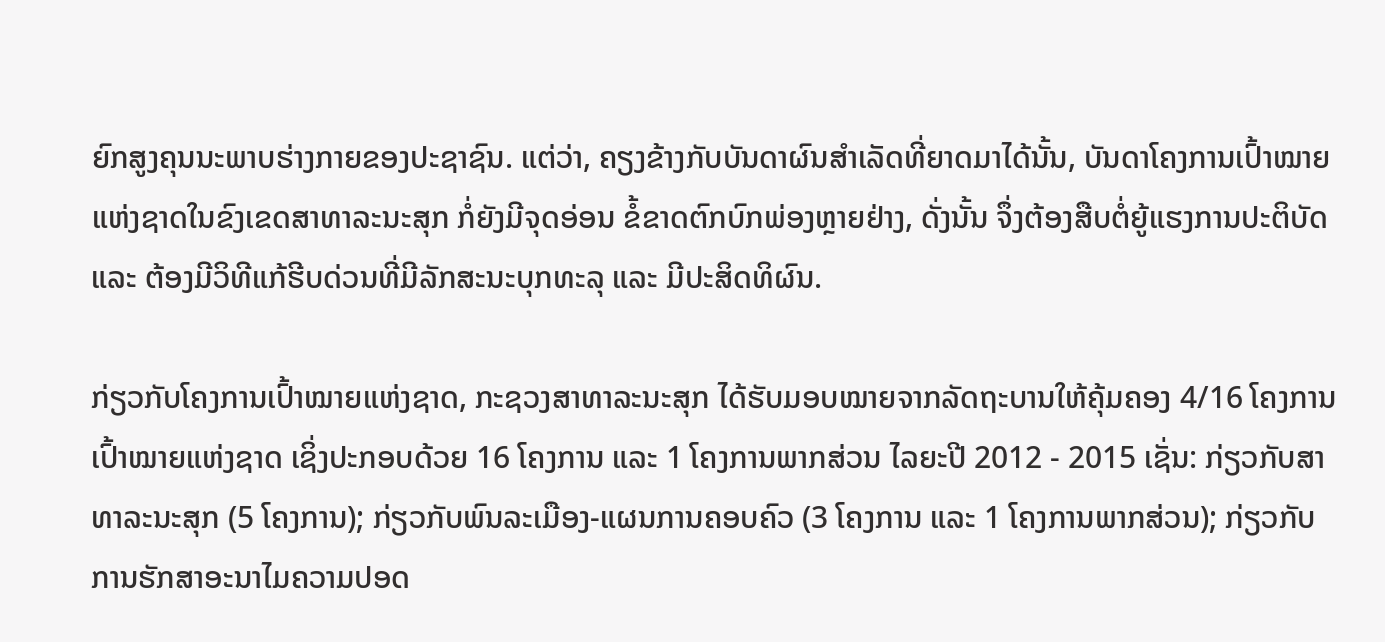ຍົກສູງຄຸນນະພາບຮ່າງກາຍຂອງປະຊາຊົນ. ແຕ່ວ່າ, ຄຽງຂ້າງກັບບັນດາຜົນສຳເລັດທີ່ຍາດມາໄດ້ນັ້ນ, ບັນດາໂຄງການເປົ້າໝາຍແຫ່ງຊາດໃນຂົງເຂດສາທາລະນະສຸກ ກໍ່ຍັງມີຈຸດອ່ອນ ຂໍ້ຂາດຕົກບົກພ່ອງຫຼາຍຢ່າງ, ດັ່ງນັ້ນ ຈຶ່ງຕ້ອງສືບຕໍ່ຍູ້ແຮງການປະຕິບັດ ແລະ ຕ້ອງມີວິທີແກ້ຮີບດ່ວນທີ່ມີລັກສະນະບຸກທະລຸ ແລະ ມີປະສິດທິຜົນ.

ກ່ຽວກັບໂຄງການເປົ້າໝາຍແຫ່ງຊາດ, ກະຊວງສາທາລະນະສຸກ ໄດ້ຮັບມອບໝາຍຈາກລັດຖະບານໃຫ້ຄຸ້ມຄອງ 4/16 ໂຄງການເປົ້າໝາຍແຫ່ງຊາດ ເຊິ່ງປະກອບດ້ວຍ 16 ໂຄງການ ແລະ 1 ໂຄງການພາກສ່ວນ ໄລຍະປີ 2012 - 2015 ເຊັ່ນ: ກ່ຽວກັບສາທາລະນະສຸກ (5 ໂຄງການ); ກ່ຽວກັບພົນລະເມືອງ-ແຜນການຄອບຄົວ (3 ໂຄງການ ແລະ 1 ໂຄງການພາກສ່ວນ); ກ່ຽວກັບການຮັກສາອະນາໄມຄວາມປອດ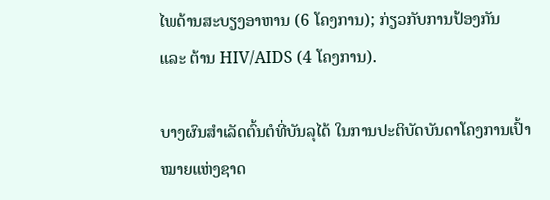ໄພດ້ານສະບຽງອາຫານ (6 ໂຄງການ); ກ່ຽວກັບການປ້ອງກັນ ແລະ ຕ້ານ HIV/AIDS (4 ໂຄງການ).

ບາງຜົນສຳເລັດຕົ້ນຕໍທີ່ບັນລຸໄດ້ ໃນການປະຕິບັດບັນດາໂຄງການເປົ້າໝາຍແຫ່ງຊາດ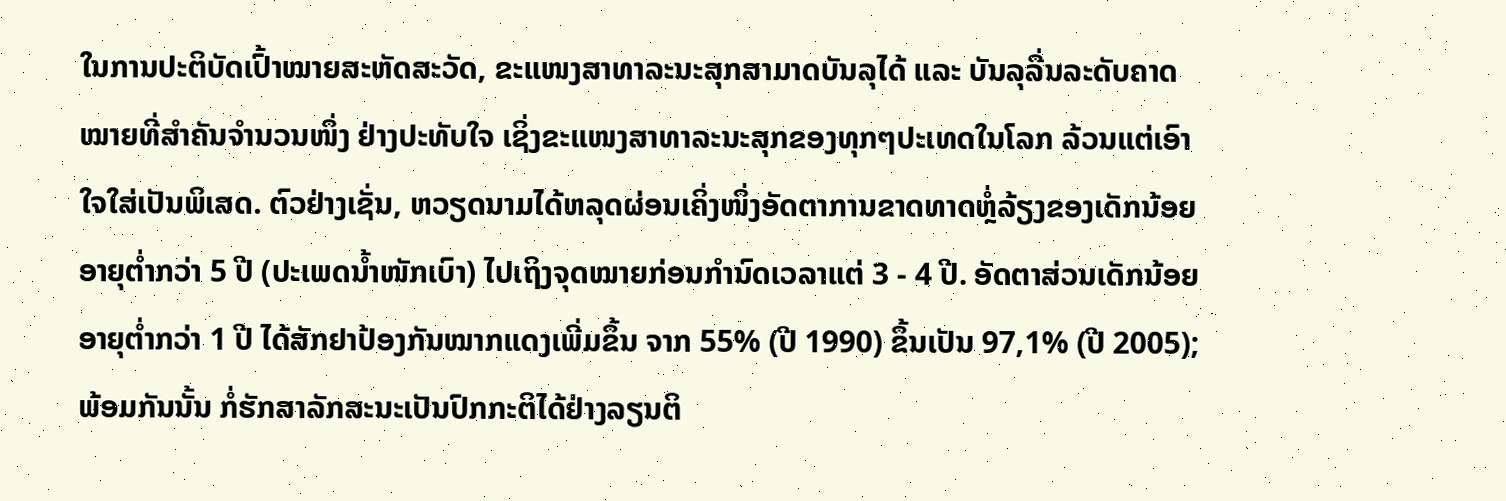ໃນການປະຕິບັດເປົ້າໝາຍສະຫັດສະວັດ, ຂະແໜງສາທາລະນະສຸກສາມາດບັນລຸໄດ້ ແລະ ບັນລຸລື່ນລະດັບຄາດໝາຍທີ່ສຳຄັນຈຳນວນໜຶ່ງ ຢ່າງປະທັບໃຈ ເຊິ່ງຂະແໜງສາທາລະນະສຸກຂອງທຸກໆປະເທດໃນໂລກ ລ້ວນແຕ່ເອົາໃຈໃສ່ເປັນພິເສດ. ຕົວຢ່າງເຊັ່ນ, ຫວຽດນາມໄດ້ຫລຸດຜ່ອນເຄິ່ງໜຶ່ງອັດຕາການຂາດທາດຫຼໍ່ລ້ຽງຂອງເດັກນ້ອຍອາຍຸຕ່ຳກວ່າ 5 ປີ (ປະເພດນ້ຳໜັກເບົາ) ໄປເຖິງຈຸດໝາຍກ່ອນກຳນົດເວລາແຕ່ 3 - 4 ປີ. ອັດຕາສ່ວນເດັກນ້ອຍອາຍຸຕ່ຳກວ່າ 1 ປີ ໄດ້ສັກຢາປ້ອງກັນໝາກແດງເພີ່ມຂຶ້ນ ຈາກ 55% (ປີ 1990) ຂຶ້ນເປັນ 97,1% (ປີ 2005); ພ້ອມກັນນັ້ນ ກໍ່ຮັກສາລັກສະນະເປັນປົກກະຕິໄດ້ຢ່າງລຽນຕິ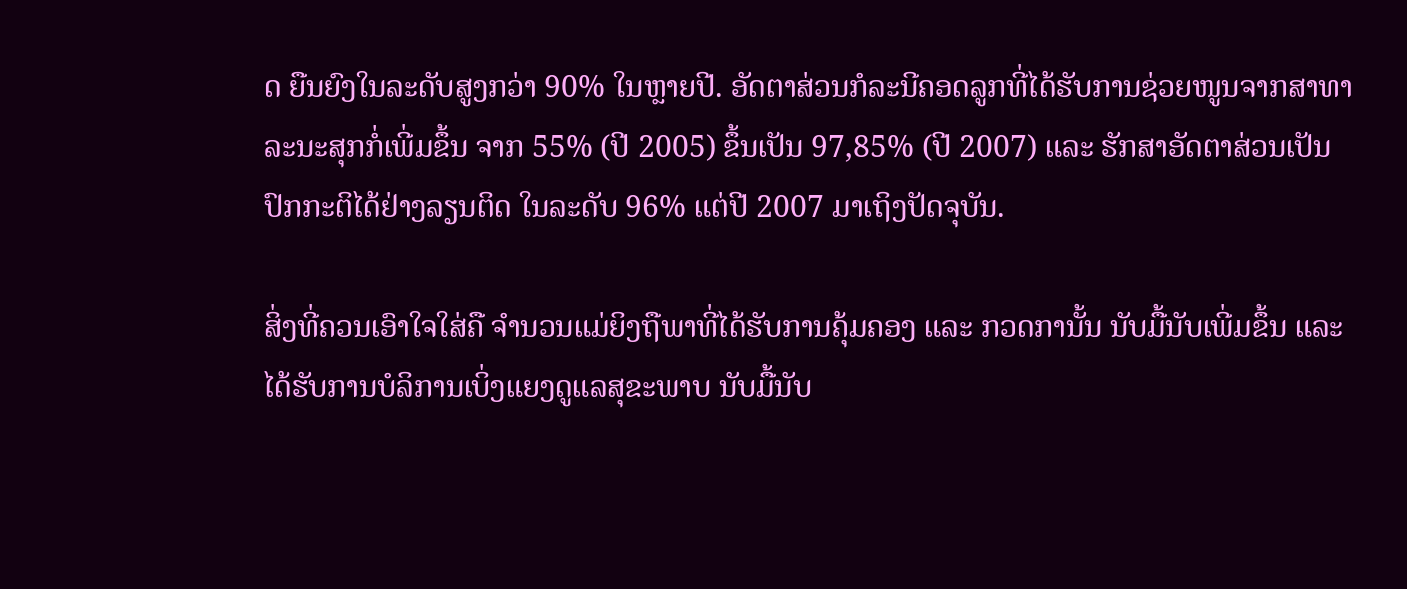ດ ຍືນຍົງໃນລະດັບສູງກວ່າ 90% ໃນຫຼາຍປີ. ອັດຕາສ່ວນກໍລະນີຄອດລູກທີ່ໄດ້ຮັບການຊ່ວຍໜູນຈາກສາທາລະນະສຸກກໍ່ເພີ່ມຂຶ້ນ ຈາກ 55% (ປີ 2005) ຂຶ້ນເປັນ 97,85% (ປີ 2007) ແລະ ຮັກສາອັດຕາສ່ວນເປັນປົກກະຕິໄດ້ຢ່າງລຽນຕິດ ໃນລະດັບ 96% ແຕ່ປີ 2007 ມາເຖິງປັດຈຸບັນ.

ສິ່ງທີ່ຄວນເອົາໃຈໃສ່ຄື ຈຳນວນແມ່ຍິງຖືພາທີ່ໄດ້ຮັບການຄຸ້ມຄອງ ແລະ ກວດການັ້ນ ນັບມື້ນັບເພີ່ມຂຶ້ນ ແລະ ໄດ້ຮັບການບໍລິການເບິ່ງແຍງດູແລສຸຂະພາບ ນັບມື້ນັບ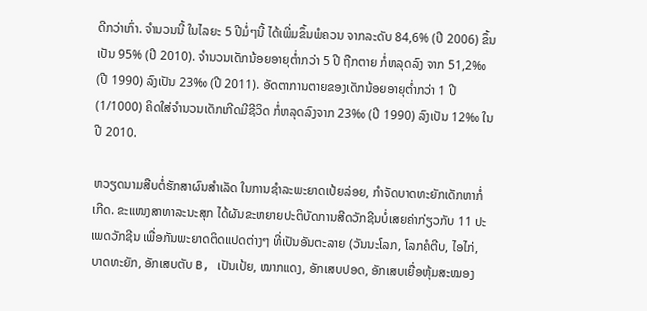ດີກວ່າເກົ່າ. ຈຳນວນນີ້ ໃນໄລຍະ 5 ປີມໍ່ໆນີ້ ໄດ້ເພີ່ມຂຶ້ນພໍຄວນ ຈາກລະດັບ 84,6% (ປີ 2006) ຂຶ້ນເປັນ 95% (ປີ 2010). ຈຳນວນເດັກນ້ອຍອາຍຸຕ່ຳກວ່າ 5 ປີ ຖືກຕາຍ ກໍ່ຫລຸດລົງ ຈາກ 51,2‰ (ປີ 1990) ລົງເປັນ 23‰ (ປີ 2011). ອັດຕາການຕາຍຂອງເດັກນ້ອຍອາຍຸຕ່ຳກວ່າ 1 ປີ (1/1000) ຄິດໃສ່ຈຳນວນເດັກເກີດມີຊີວິດ ກໍ່ຫລຸດລົງຈາກ 23‰ (ປີ 1990) ລົງເປັນ 12‰ ໃນປີ 2010.

ຫວຽດນາມສືບຕໍ່ຮັກສາຜົນສຳເລັດ ໃນການຊຳລະພະຍາດເປ້ຍລ່ອຍ, ກຳຈັດບາດທະຍັກເດັກຫາກໍ່ເກີດ. ຂະແໜງສາທາລະນະສຸກ ໄດ້ຜັນຂະຫຍາຍປະຕິບັດການສີດວັກຊີນບໍ່ເສຍຄ່າກ່ຽວກັບ 11 ປະເພດວັກຊີນ ເພື່ອກັນພະຍາດຕິດແປດຕ່າງໆ ທີ່ເປັນອັນຕະລາຍ (ວັນນະໂລກ, ໂລກຄໍຕີບ, ໄອໄກ່, ບາດທະຍັກ, ອັກເສບຕັບ B, ເປັນເປ້ຍ, ໝາກແດງ, ອັກເສບປອດ, ອັກເສບເຍື່ອຫຸ້ມສະໝອງ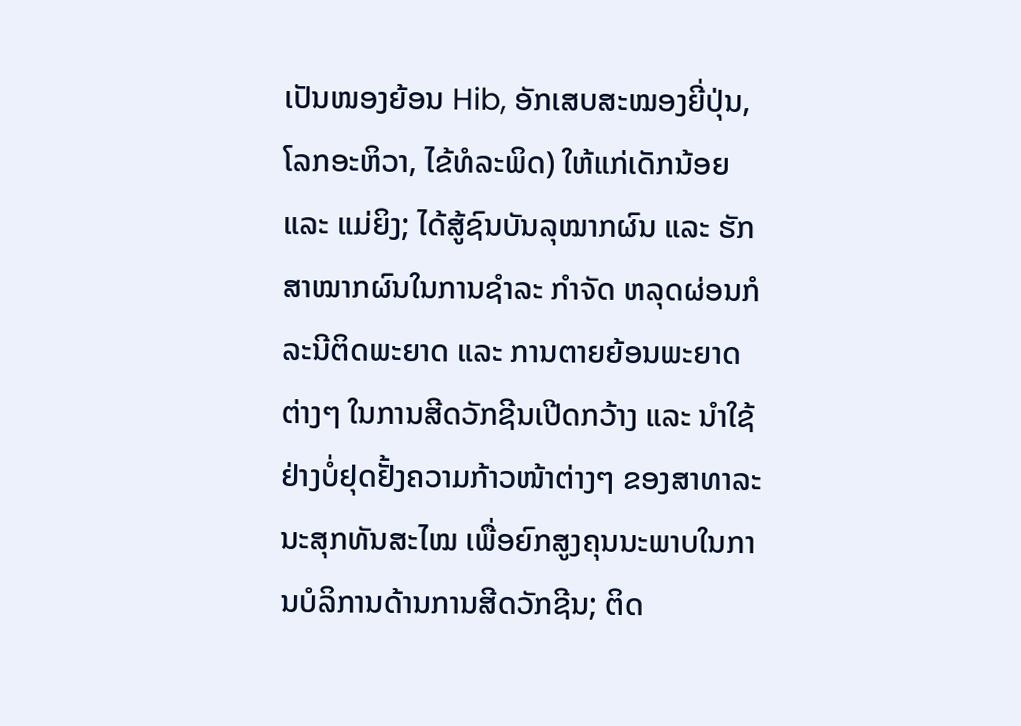ເປັນໜອງຍ້ອນ Hib, ອັກເສບສະໝອງຍີ່ປຸ່ນ, ໂລກອະຫິວາ, ໄຂ້ທໍລະພິດ) ໃຫ້ແກ່ເດັກນ້ອຍ ແລະ ແມ່ຍິງ; ໄດ້ສູ້ຊົນບັນລຸໝາກຜົນ ແລະ ຮັກສາໝາກຜົນໃນການຊຳລະ ກຳຈັດ ຫລຸດຜ່ອນກໍລະນີຕິດພະຍາດ ແລະ ການຕາຍຍ້ອນພະຍາດຕ່າງໆ ໃນການສີດວັກຊີນເປີດກວ້າງ ແລະ ນຳໃຊ້ຢ່າງບໍ່ຢຸດຢັ້ງຄວາມກ້າວໜ້າຕ່າງໆ ຂອງສາທາລະນະສຸກທັນສະໄໝ ເພື່ອຍົກສູງຄຸນນະພາບໃນການບໍລິການດ້ານການສີດວັກຊີນ; ຕິດ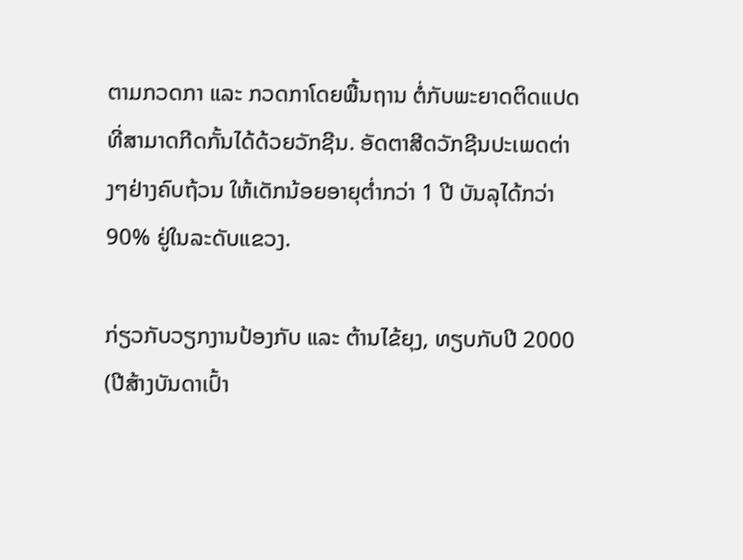ຕາມກວດກາ ແລະ ກວດກາໂດຍພື້ນຖານ ຕໍ່ກັບພະຍາດຕິດແປດທີ່ສາມາດກີດກັ້ນໄດ້ດ້ວຍວັກຊີນ. ອັດຕາສີດວັກຊີນປະເພດຕ່າງໆຢ່າງຄົບຖ້ວນ ໃຫ້ເດັກນ້ອຍອາຍຸຕ່ຳກວ່າ 1 ປີ ບັນລຸໄດ້ກວ່າ 90% ຢູ່ໃນລະດັບແຂວງ.

ກ່ຽວກັບວຽກງານປ້ອງກັບ ແລະ ຕ້ານໄຂ້ຍຸງ, ທຽບກັບປີ 2000 (ປີສ້າງບັນດາເປົ້າ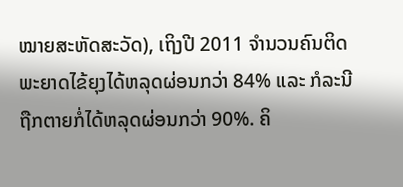ໝາຍສະຫັດສະວັດ), ເຖິງປີ 2011 ຈຳນວນຄົນຕິດພະຍາດໄຂ້ຍຸງໄດ້ຫລຸດຜ່ອນກວ່າ 84% ແລະ ກໍລະນີຖືກຕາຍກໍ່ໄດ້ຫລຸດຜ່ອນກວ່າ 90%. ຄິ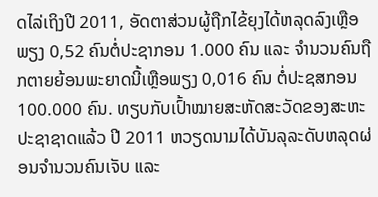ດໄລ່ເຖິງປີ 2011, ອັດຕາສ່ວນຜູ້ຖືກໄຂ້ຍຸງໄດ້ຫລຸດລົງເຫຼືອພຽງ 0,52 ຄົນຕໍ່ປະຊາກອນ 1.000 ຄົນ ແລະ ຈຳນວນຄົນຖືກຕາຍຍ້ອນພະຍາດນີ້ເຫຼືອພຽງ 0,016 ຄົນ ຕໍ່ປະຊສກອນ 100.000 ຄົນ. ທຽບກັບເປົ້າໝາຍສະຫັດສະວັດຂອງສະຫະປະຊາຊາດແລ້ວ ປີ 2011 ຫວຽດນາມໄດ້ບັນລຸລະດັບຫລຸດຜ່ອນຈຳນວນຄົນເຈັບ ແລະ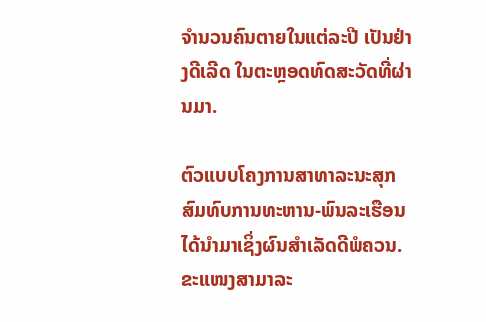ຈຳນວນຄົນຕາຍໃນແຕ່ລະປີ ເປັນຢ່າງດີເລີດ ໃນຕະຫຼອດທົດສະວັດທີ່ຜ່ານມາ.

ຕົວແບບໂຄງການສາທາລະນະສຸກສົມທົບການທະຫານ-ພົນລະເຮືອນ ໄດ້ນຳມາເຊິ່ງຜົນສຳເລັດດີພໍຄວນ. ຂະແໜງສາມາລະ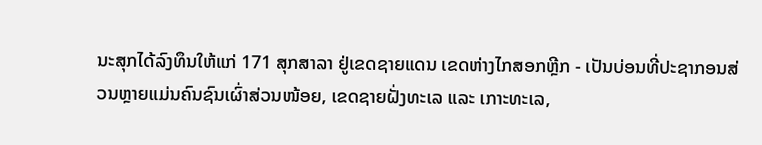ນະສຸກໄດ້ລົງທຶນໃຫ້ແກ່ 171 ສຸກສາລາ ຢູ່ເຂດຊາຍແດນ ເຂດຫ່າງໄກສອກຫຼີກ - ເປັນບ່ອນທີ່ປະຊາກອນສ່ວນຫຼາຍແມ່ນຄົນຊົນເຜົ່າສ່ວນໜ້ອຍ, ເຂດຊາຍຝັ່ງທະເລ ແລະ ເກາະທະເລ,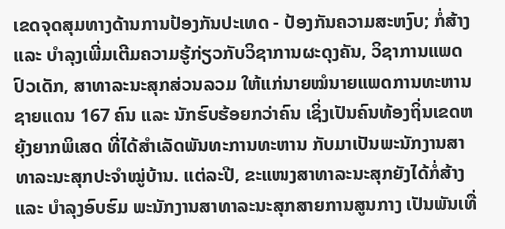ເຂດຈຸດສຸມທາງດ້ານການປ້ອງກັນປະເທດ - ປ້ອງກັນຄວາມສະຫງົບ; ກໍ່ສ້າງ ແລະ ບຳລຸງເພີ່ມເຕີມຄວາມຮູ້ກ່ຽວກັບວິຊາການຜະດຸງຄັນ, ວິຊາການແພດປົວເດັກ, ສາທາລະນະສຸກສ່ວນລວມ ໃຫ້ແກ່ນາຍໝໍນາຍແພດການທະຫານຊາຍແດນ 167 ຄົນ ແລະ ນັກຮົບຮ້ອຍກວ່າຄົນ ເຊິ່ງເປັນຄົນທ້ອງຖິ່ນເຂດຫຍຸ້ງຍາກພິເສດ ທີ່ໄດ້ສຳເລັດພັນທະການທະຫານ ກັບມາເປັນພະນັກງານສາທາລະນະສຸກປະຈຳໝູ່ບ້ານ. ແຕ່ລະປີ, ຂະແໜງສາທາລະນະສຸກຍັງໄດ້ກໍ່ສ້າງ ແລະ ບຳລຸງອົບຮົມ ພະນັກງານສາທາລະນະສຸກສາຍການສູນກາງ ເປັນພັນເທື່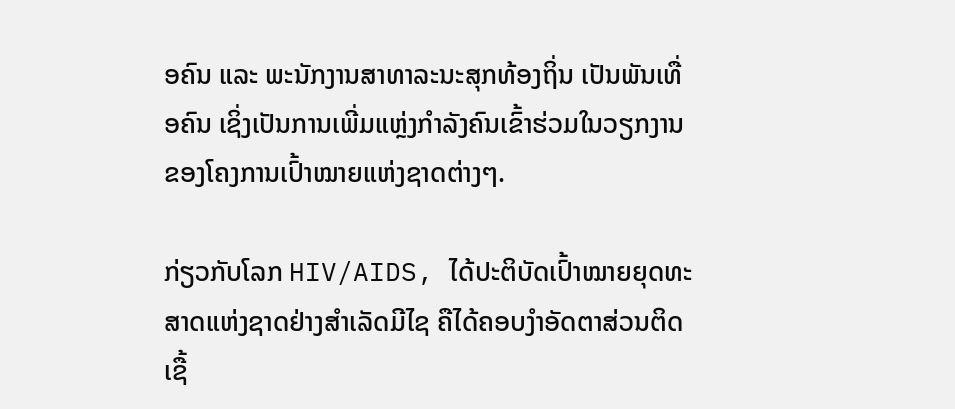ອຄົນ ແລະ ພະນັກງານສາທາລະນະສຸກທ້ອງຖິ່ນ ເປັນພັນເທື່ອຄົນ ເຊິ່ງເປັນການເພີ່ມແຫຼ່ງກຳລັງຄົນເຂົ້າຮ່ວມໃນວຽກງານຂອງໂຄງການເປົ້າໝາຍແຫ່ງຊາດຕ່າງໆ.

ກ່ຽວກັບໂລກ HIV/AIDS, ໄດ້ປະຕິບັດເປົ້າໝາຍຍຸດທະສາດແຫ່ງຊາດຢ່າງສຳເລັດມີໄຊ ຄືໄດ້ຄອບງຳອັດຕາສ່ວນຕິດເຊື້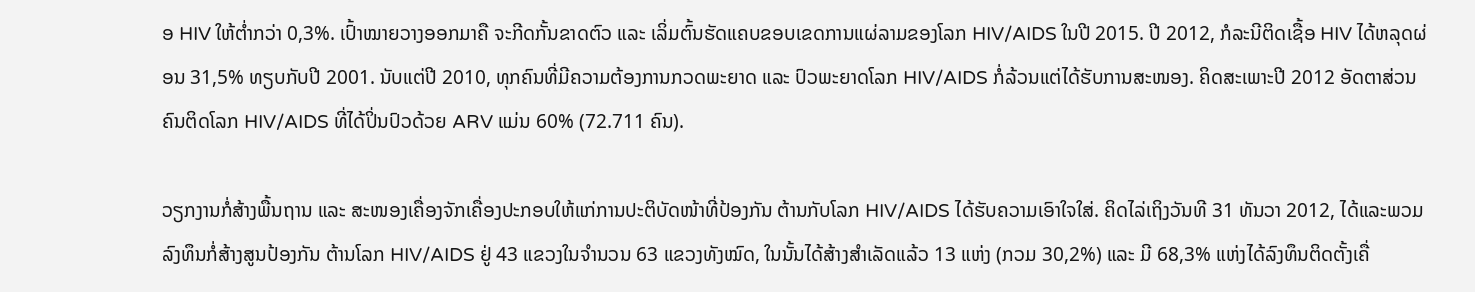ອ HIV ໃຫ້ຕ່ຳກວ່າ 0,3%. ເປົ້າໝາຍວາງອອກມາຄື ຈະກີດກັ້ນຂາດຕົວ ແລະ ເລິ່ມຕົ້ນຮັດແຄບຂອບເຂດການແຜ່ລາມຂອງໂລກ HIV/AIDS ໃນປີ 2015. ປີ 2012, ກໍລະນີຕິດເຊື້ອ HIV ໄດ້ຫລຸດຜ່ອນ 31,5% ທຽບກັບປີ 2001. ນັບແຕ່ປີ 2010, ທຸກຄົນທີ່ມີຄວາມຕ້ອງການກວດພະຍາດ ແລະ ປົວພະຍາດໂລກ HIV/AIDS ກໍ່ລ້ວນແຕ່ໄດ້ຮັບການສະໜອງ. ຄິດສະເພາະປີ 2012 ອັດຕາສ່ວນຄົນຕິດໂລກ HIV/AIDS ທີ່ໄດ້ປິ່ນປົວດ້ວຍ ARV ແມ່ນ 60% (72.711 ຄົນ).

ວຽກງານກໍ່ສ້າງພື້ນຖານ ແລະ ສະໜອງເຄື່ອງຈັກເຄື່ອງປະກອບໃຫ້ແກ່ການປະຕິບັດໜ້າທີ່ປ້ອງກັນ ຕ້ານກັບໂລກ HIV/AIDS ໄດ້ຮັບຄວາມເອົາໃຈໃສ່. ຄິດໄລ່ເຖິງວັນທີ 31 ທັນວາ 2012, ໄດ້ແລະພວມລົງທຶນກໍ່ສ້າງສູນປ້ອງກັນ ຕ້ານໂລກ HIV/AIDS ຢູ່ 43 ແຂວງໃນຈຳນວນ 63 ແຂວງທັງໝົດ, ໃນນັ້ນໄດ້ສ້າງສຳເລັດແລ້ວ 13 ແຫ່ງ (ກວມ 30,2%) ແລະ ມີ 68,3% ແຫ່ງໄດ້ລົງທຶນຕິດຕັ້ງເຄື່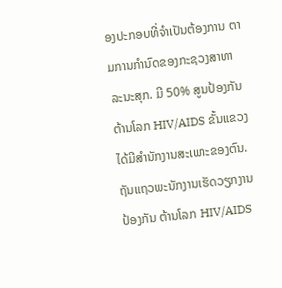ອງປະກອບທີ່ຈຳເປັນຕ້ອງການ ຕາມການກຳນົດຂອງກະຊວງສາທາລະນະສຸກ. ມີ 50% ສູນປ້ອງກັນ ຕ້ານໂລກ HIV/AIDS ຂັ້ນແຂວງໄດ້ມີສຳນັກງານສະເພາະຂອງຕົນ. ຖັນແຖວພະນັກງານເຮັດວຽກງານປ້ອງກັນ ຕ້ານໂລກ HIV/AIDS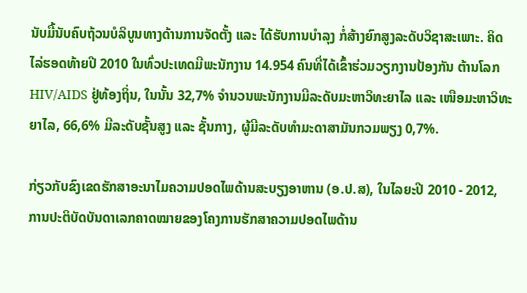ນັບມື້ນັບຄົບຖ້ວນບໍລິບູນທາງດ້ານການຈັດຕັ້ງ ແລະ ໄດ້ຮັບການບຳລຸງ ກໍ່ສ້າງຍົກສູງລະດັບວິຊາສະເພາະ. ຄິດໄລ່ຮອດທ້າຍປີ 2010 ໃນທົ່ວປະເທດມີພະນັກງານ 14.954 ຄົນທີ່ໄດ້ເຂົ້າຮ່ວມວຽກງານປ້ອງກັນ ຕ້ານໂລກ HIV/AIDS ຢູ່ທ້ອງຖິ່ນ, ໃນນັ້ນ 32,7% ຈຳນວນພະນັກງານມີລະດັບມະຫາວິທະຍາໄລ ແລະ ເໜືອມະຫາວິທະຍາໄລ, 66,6% ມີລະດັບຊັ້ນສູງ ແລະ ຊັ້ນກາງ, ຜູ້ມີລະດັບທຳມະດາສາມັນກວມພຽງ 0,7%.

ກ່ຽວກັບຂົງເຂດຮັກສາອະນາໄມຄວາມປອດໄພດ້ານສະບຽງອາຫານ (ອ.ປ.ສ), ໃນໄລຍະປີ 2010 - 2012, ການປະຕິບັດບັນດາເລກຄາດໝາຍຂອງໂຄງການຮັກສາຄວາມປອດໄພດ້ານ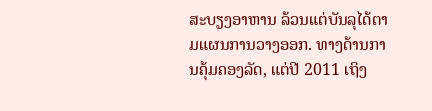ສະບຽງອາຫານ ລ້ວນແຕ່ບັນລຸໄດ້ຕາມແຜນການວາງອອກ. ທາງດ້ານການຄຸ້ມຄອງລັດ, ແຕ່ປີ 2011 ເຖິງ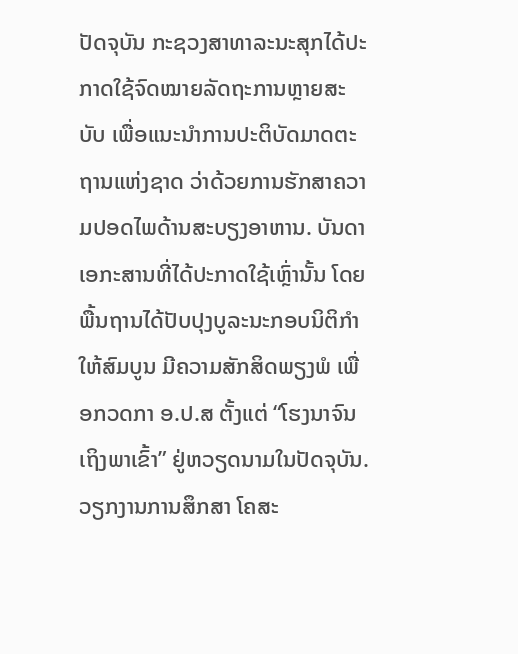ປັດຈຸບັນ ກະຊວງສາທາລະນະສຸກໄດ້ປະກາດໃຊ້ຈົດໝາຍລັດຖະການຫຼາຍສະບັບ ເພື່ອແນະນຳການປະຕິບັດມາດຕະຖານແຫ່ງຊາດ ວ່າດ້ວຍການຮັກສາຄວາມປອດໄພດ້ານສະບຽງອາຫານ. ບັນດາເອກະສານທີ່ໄດ້ປະກາດໃຊ້ເຫຼົ່ານັ້ນ ໂດຍພື້ນຖານໄດ້ປັບປຸງບູລະນະກອບນິຕິກຳໃຫ້ສົມບູນ ມີຄວາມສັກສິດພຽງພໍ ເພື່ອກວດກາ ອ.ປ.ສ ຕັ້ງແຕ່ “ໂຮງນາຈົນເຖິງພາເຂົ້າ” ຢູ່ຫວຽດນາມໃນປັດຈຸບັນ. ວຽກງານການສຶກສາ ໂຄສະ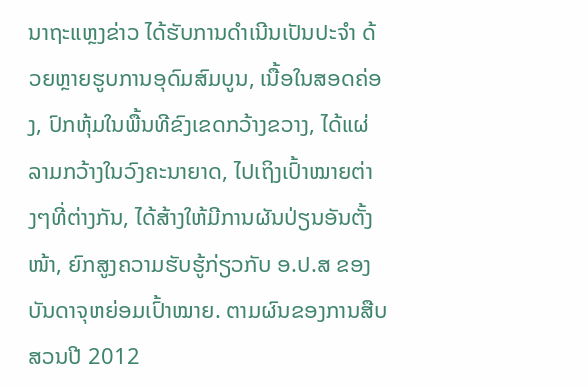ນາຖະແຫຼງຂ່າວ ໄດ້ຮັບການດຳເນີນເປັນປະຈຳ ດ້ວຍຫຼາຍຮູບການອຸດົມສົມບູນ, ເນື້ອໃນສອດຄ່ອງ, ປົກຫຸ້ມໃນພື້ນທີຂົງເຂດກວ້າງຂວາງ, ໄດ້ແຜ່ລາມກວ້າງໃນວົງຄະນາຍາດ, ໄປເຖິງເປົ້າໝາຍຕ່າງໆທີ່ຕ່າງກັນ, ໄດ້ສ້າງໃຫ້ມີການຜັນປ່ຽນອັນຕັ້ງໜ້າ, ຍົກສູງຄວາມຮັບຮູ້ກ່ຽວກັບ ອ.ປ.ສ ຂອງບັນດາຈຸຫຍ່ອມເປົ້າໝາຍ. ຕາມຜົນຂອງການສືບສວນປີ 2012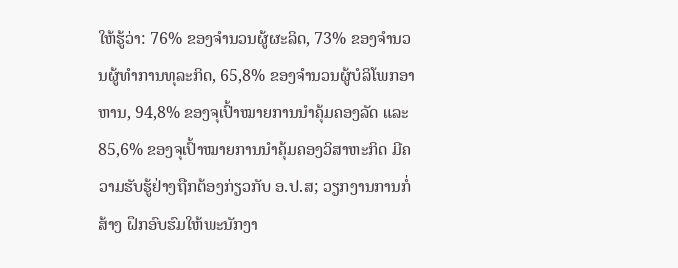ໃຫ້ຮູ້ວ່າ: 76% ຂອງຈຳນວນຜູ້ຜະລິດ, 73% ຂອງຈຳນວນຜູ້ທຳການທຸລະກິດ, 65,8% ຂອງຈຳນວນຜູ້ບໍລິໂພກອາຫານ, 94,8% ຂອງຈຸເປົ້າໝາຍການນຳຄຸ້ມຄອງລັດ ແລະ 85,6% ຂອງຈຸເປົ້າໝາຍການນຳຄຸ້ມຄອງວິສາຫະກິດ ມີຄວາມຮັບຮູ້ຢ່າງຖືກຕ້ອງກ່ຽວກັບ ອ.ປ.ສ; ວຽກງານການກໍ່ສ້າງ ຝຶກອົບຮົມໃຫ້ພະນັກງາ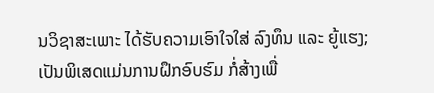ນວິຊາສະເພາະ ໄດ້ຮັບຄວາມເອົາໃຈໃສ່ ລົງທຶນ ແລະ ຍູ້ແຮງ; ເປັນພິເສດແມ່ນການຝຶກອົບຮົມ ກໍ່ສ້າງເພື່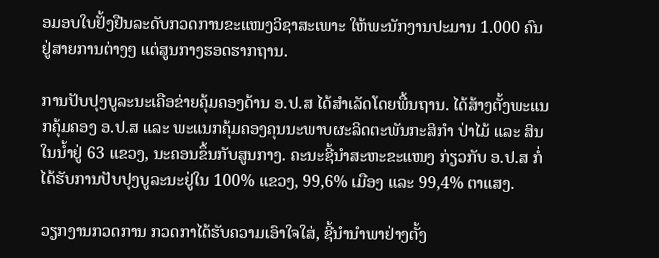ອມອບໃບຢັ້ງຢືນລະດັບກວດການຂະແໜງວິຊາສະເພາະ ໃຫ້ພະນັກງານປະມານ 1.000 ຄົນຢູ່ສາຍການຕ່າງໆ ແຕ່ສູນກາງຮອດຮາກຖານ.

ການປັບປຸງບູລະນະເຄືອຂ່າຍຄຸ້ມຄອງດ້ານ ອ.ປ.ສ ໄດ້ສຳເລັດໂດຍພື້ນຖານ. ໄດ້ສ້າງຕັ້ງພະແນກຄຸ້ມຄອງ ອ.ປ.ສ ແລະ ພະແນກຄຸ້ມຄອງຄຸນນະພາບຜະລິດຕະພັນກະສິກຳ ປ່າໄມ້ ແລະ ສິນໃນນ້ຳຢູ່ 63 ແຂວງ, ນະຄອນຂຶ້ນກັບສູນກາງ. ຄະນະຊີ້ນຳສະຫະຂະແໜງ ກ່ຽວກັບ ອ.ປ.ສ ກໍ່ໄດ້ຮັບການປັບປຸງບູລະນະຢູ່ໃນ 100% ແຂວງ, 99,6% ເມືອງ ແລະ 99,4% ຕາແສງ.

ວຽກງານກວດການ ກວດກາໄດ້ຮັບຄວາມເອົາໃຈໃສ່, ຊີ້ນຳນຳພາຢ່າງຕັ້ງ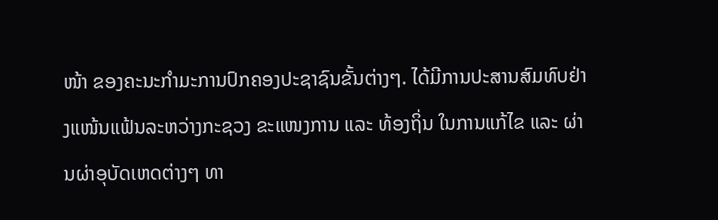ໜ້າ ຂອງຄະນະກຳມະການປົກຄອງປະຊາຊົນຂັ້ນຕ່າງໆ. ໄດ້ມີການປະສານສົມທົບຢ່າງແໜ້ນແຟ້ນລະຫວ່າງກະຊວງ ຂະແໜງການ ແລະ ທ້ອງຖິ່ນ ໃນການແກ້ໄຂ ແລະ ຜ່ານຜ່າອຸບັດເຫດຕ່າງໆ ທາ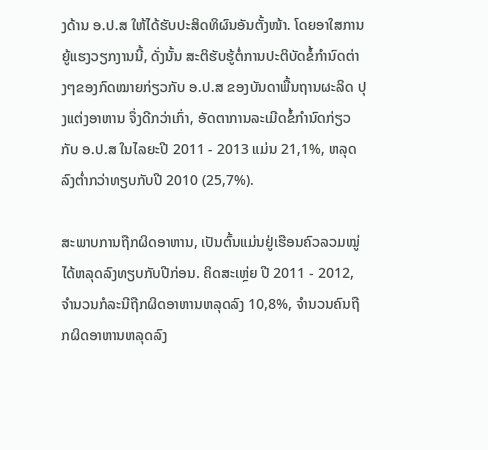ງດ້ານ ອ.ປ.ສ ໃຫ້ໄດ້ຮັບປະສິດທິຜົນອັນຕັ້ງໜ້າ. ໂດຍອາໃສການຍູ້ແຮງວຽກງານນີ້, ດັ່ງນັ້ນ ສະຕິຮັບຮູ້ຕໍ່ການປະຕິບັດຂໍ້ກຳນົດຕ່າງໆຂອງກົດໝາຍກ່ຽວກັບ ອ.ປ.ສ ຂອງບັນດາພື້ນຖານຜະລິດ ປຸງແຕ່ງອາຫານ ຈຶ່ງດີກວ່າເກົ່າ, ອັດຕາການລະເມີດຂໍ້ກຳນົດກ່ຽວກັບ ອ.ປ.ສ ໃນໄລຍະປີ 2011 - 2013 ແມ່ນ 21,1%, ຫລຸດລົງຕ່ຳກວ່າທຽບກັບປີ 2010 (25,7%).

ສະພາບການຖືກຜິດອາຫານ, ເປັນຕົ້ນແມ່ນຢູ່ເຮືອນຄົວລວມໝູ່ ໄດ້ຫລຸດລົງທຽບກັບປີກ່ອນ. ຄິດສະເຫຼ່ຍ ປີ 2011 - 2012, ຈຳນວນກໍລະນີຖືກຜິດອາຫານຫລຸດລົງ 10,8%, ຈຳນວນຄົນຖືກຜິດອາຫານຫລຸດລົງ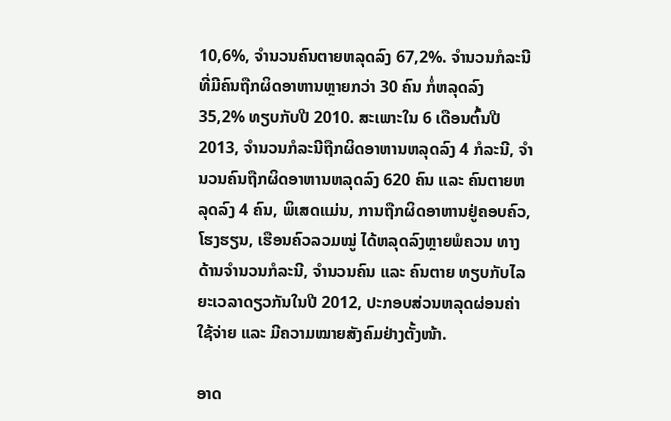10,6%, ຈຳນວນຄົນຕາຍຫລຸດລົງ 67,2%. ຈຳນວນກໍລະນີທີ່ມີຄົນຖືກຜິດອາຫານຫຼາຍກວ່າ 30 ຄົນ ກໍ່ຫລຸດລົງ 35,2% ທຽບກັບປີ 2010. ສະເພາະໃນ 6 ເດືອນຕົ້ນປີ 2013, ຈຳນວນກໍລະນີຖືກຜິດອາຫານຫລຸດລົງ 4 ກໍລະນີ, ຈຳນວນຄົນຖືກຜິດອາຫານຫລຸດລົງ 620 ຄົນ ແລະ ຄົນຕາຍຫລຸດລົງ 4 ຄົນ, ພິເສດແມ່ນ, ການຖືກຜິດອາຫານຢູ່ຄອບຄົວ, ໂຮງຮຽນ, ເຮືອນຄົວລວມໝູ່ ໄດ້ຫລຸດລົງຫຼາຍພໍຄວນ ທາງດ້ານຈຳນວນກໍລະນີ, ຈຳນວນຄົນ ແລະ ຄົນຕາຍ ທຽບກັບໄລຍະເວລາດຽວກັນໃນປີ 2012, ປະກອບສ່ວນຫລຸດຜ່ອນຄ່າໃຊ້ຈ່າຍ ແລະ ມີຄວາມໝາຍສັງຄົມຢ່າງຕັ້ງໜ້າ.

ອາດ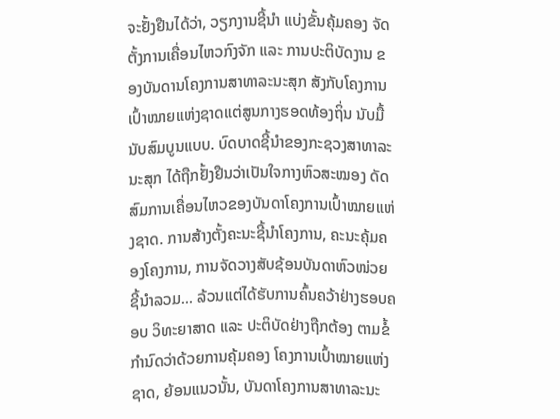ຈະຢັ້ງຢືນໄດ້ວ່າ, ວຽກງານຊີ້ນຳ ແບ່ງຂັ້ນຄຸ້ມຄອງ ຈັດຕັ້ງການເຄື່ອນໄຫວກົງຈັກ ແລະ ການປະຕິບັດງານ ຂອງບັນດານໂຄງການສາທາລະນະສຸກ ສັງກັບໂຄງການເປົ້າໝາຍແຫ່ງຊາດແຕ່ສູນກາງຮອດທ້ອງຖິ່ນ ນັບມື້ນັບສົມບູນແບບ. ບົດບາດຊີ້ນຳຂອງກະຊວງສາທາລະນະສຸກ ໄດ້ຖືກຢັ້ງຢືນວ່າເປັນໃຈກາງຫົວສະໝອງ ດັດສົມການເຄື່ອນໄຫວຂອງບັນດາໂຄງການເປົ້າໝາຍແຫ່ງຊາດ. ການສ້າງຕັ້ງຄະນະຊີ້ນຳໂຄງການ, ຄະນະຄຸ້ມຄອງໂຄງການ, ການຈັດວາງສັບຊ້ອນບັນດາຫົວໜ່ວຍຊີ້ນຳລວມ... ລ້ວນແຕ່ໄດ້ຮັບການຄົ້ນຄວ້າຢ່າງຮອບຄອບ ວິທະຍາສາດ ແລະ ປະຕິບັດຢ່າງຖືກຕ້ອງ ຕາມຂໍ້ກຳນົດວ່າດ້ວຍການຄຸ້ມຄອງ ໂຄງການເປົ້າໝາຍແຫ່ງຊາດ, ຍ້ອນແນວນັ້ນ, ບັນດາໂຄງການສາທາລະນະ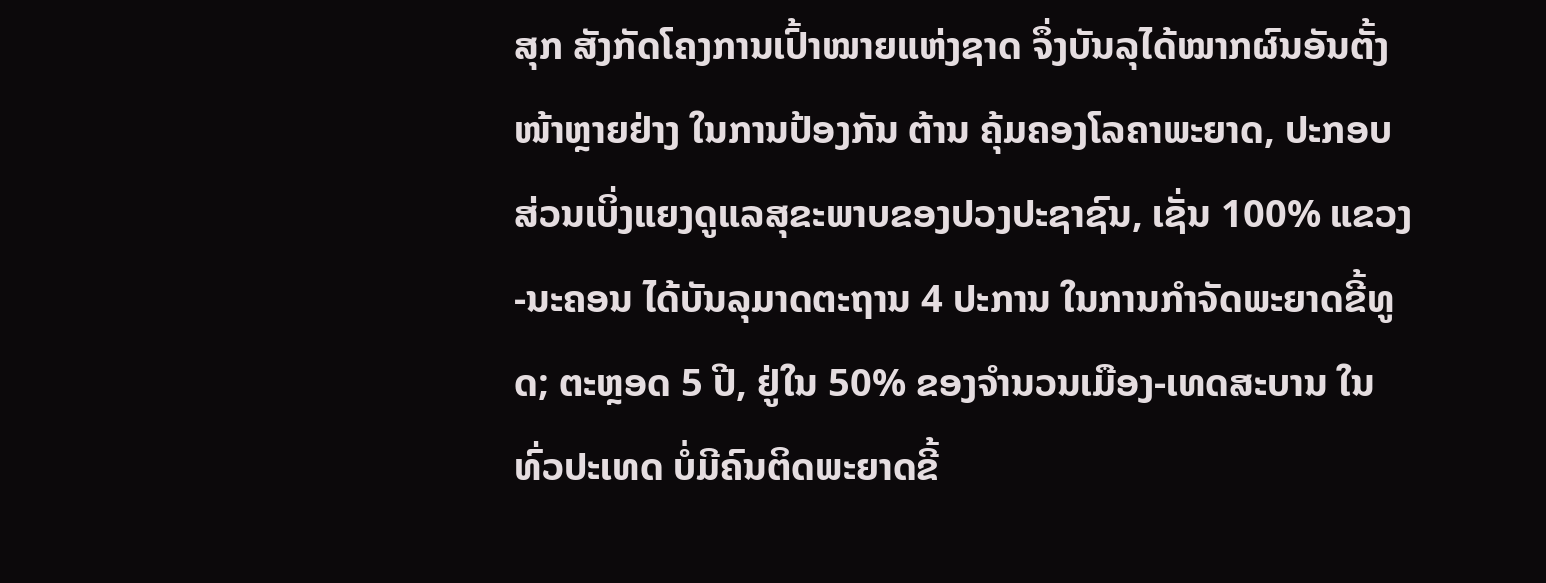ສຸກ ສັງກັດໂຄງການເປົ້າໝາຍແຫ່ງຊາດ ຈຶ່ງບັນລຸໄດ້ໝາກຜົນອັນຕັ້ງໜ້າຫຼາຍຢ່າງ ໃນການປ້ອງກັນ ຕ້ານ ຄຸ້ມຄອງໂລຄາພະຍາດ, ປະກອບສ່ວນເບິ່ງແຍງດູແລສຸຂະພາບຂອງປວງປະຊາຊົນ, ເຊັ່ນ 100% ແຂວງ-ນະຄອນ ໄດ້ບັນລຸມາດຕະຖານ 4 ປະການ ໃນການກຳຈັດພະຍາດຂີ້ທູດ; ຕະຫຼອດ 5 ປີ, ຢູ່ໃນ 50% ຂອງຈຳນວນເມືອງ-ເທດສະບານ ໃນທົ່ວປະເທດ ບໍ່ມີຄົນຕິດພະຍາດຂີ້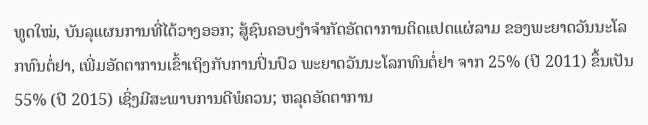ທູດໃໝ່, ບັນລຸແຜນການທີ່ໄດ້ວາງອອກ; ສູ້ຊົນຄອບງຳຈຳກັດອັດຕາການຕິດແປດແຜ່ລາມ ຂອງພະຍາດວັນນະໂລກທົນຕໍ່ຢາ, ເພີ່ມອັດຕາການເຂົ້າເຖິງກັບການປິ່ນປົວ ພະຍາດວັນນະໂລກທົນຕໍ່ຢາ ຈາກ 25% (ປີ 2011) ຂຶ້ນເປັນ 55% (ປີ 2015) ເຊິ່ງມີສະພາບການດີພໍຄວນ; ຫລຸດອັດຕາການ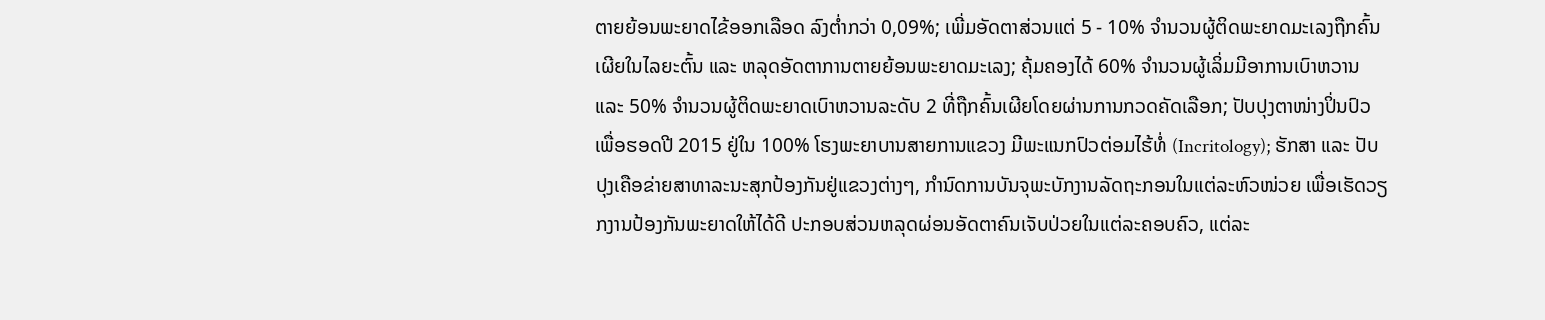ຕາຍຍ້ອນພະຍາດໄຂ້ອອກເລືອດ ລົງຕ່ຳກວ່າ 0,09%; ເພີ່ມອັດຕາສ່ວນແຕ່ 5 - 10% ຈຳນວນຜູ້ຕິດພະຍາດມະເລງຖືກຄົ້ນເຜີຍໃນໄລຍະຕົ້ນ ແລະ ຫລຸດອັດຕາການຕາຍຍ້ອນພະຍາດມະເລງ; ຄຸ້ມຄອງໄດ້ 60% ຈຳນວນຜູ້ເລິ່ມມີອາການເບົາຫວານ ແລະ 50% ຈຳນວນຜູ້ຕິດພະຍາດເບົາຫວານລະດັບ 2 ທີ່ຖືກຄົ້ນເຜີຍໂດຍຜ່ານການກວດຄັດເລືອກ; ປັບປຸງຕາໜ່າງປິ່ນປົວ ເພື່ອຮອດປີ 2015 ຢູ່ໃນ 100% ໂຮງພະຍາບານສາຍການແຂວງ ມີພະແນກປົວຕ່ອມໄຮ້ທໍ່ (Incritology); ຮັກສາ ແລະ ປັບປຸງເຄືອຂ່າຍສາທາລະນະສຸກປ້ອງກັນຢູ່ແຂວງຕ່າງໆ, ກຳນົດການບັນຈຸພະບັກງານລັດຖະກອນໃນແຕ່ລະຫົວໜ່ວຍ ເພື່ອເຮັດວຽກງານປ້ອງກັນພະຍາດໃຫ້ໄດ້ດີ ປະກອບສ່ວນຫລຸດຜ່ອນອັດຕາຄົນເຈັບປ່ວຍໃນແຕ່ລະຄອບຄົວ, ແຕ່ລະ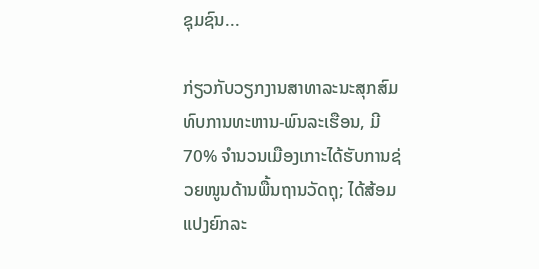ຊຸມຊົນ...

ກ່ຽວກັບວຽກງານສາທາລະນະສຸກສົມທົບການທະຫານ-ພົນລະເຮືອນ, ມີ 70% ຈຳນວນເມືອງເກາະໄດ້ຮັບການຊ່ວຍໜູນດ້ານພື້ນຖານວັດຖຸ; ໄດ້ສ້ອມແປງຍົກລະ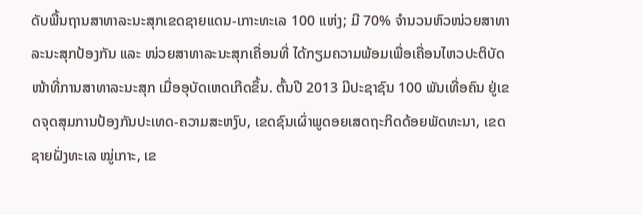ດັບພື້ນຖານສາທາລະນະສຸກເຂດຊາຍແດນ-ເກາະທະເລ 100 ແຫ່ງ; ມີ 70% ຈຳນວນຫົວໜ່ວຍສາທາລະນະສຸກປ້ອງກັນ ແລະ ໜ່ວຍສາທາລະນະສຸກເຄື່ອນທີ່ ໄດ້ກຽມຄວາມພ້ອມເພື່ອເຄື່ອນໄຫວປະຕິບັດໜ້າທີ່ການສາທາລະນະສຸກ ເມື່ອອຸບັດເຫດເກີດຂຶ້ນ. ຕົ້ນປີ 2013 ມີປະຊາຊົນ 100 ພັນເທື່ອຄົນ ຢູ່ເຂດຈຸດສຸມການປ້ອງກັນປະເທດ-ຄວາມສະຫງົບ, ເຂດຊົນເຜົ່າພູດອຍເສດຖະກິດດ້ອຍພັດທະນາ, ເຂດຊາຍຝັ່ງທະເລ ໝູ່ເກາະ, ເຂ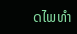ດໄພທຳ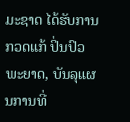ມະຊາດ ໄດ້ຮັບການກວດແກ້ ປິ່ນປົວພະຍາດ, ບັນລຸແຜນການທີ່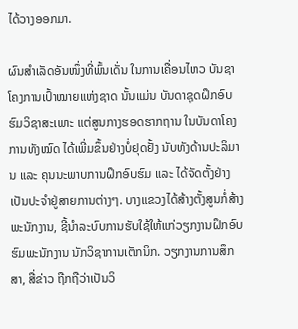ໄດ້ວາງອອກມາ.

ຜົນສຳເລັດອັນໜຶ່ງທີ່ພົ້ນເດັ່ນ ໃນການເຄື່ອນໄຫວ ບັນຊາໂຄງການເປົ້າໝາຍແຫ່ງຊາດ ນັ້ນແມ່ນ ບັນດາຊຸດຝຶກອົບຮົມວິຊາສະເພາະ ແຕ່ສູນກາງຮອດຮາກຖານ ໃນບັນດາໂຄງການທັງໝົດ ໄດ້ເພີ່ມຂຶ້ນຢ່າງບໍ່ຢຸດຢັ້ງ ນັບທັງດ້ານປະລິມານ ແລະ ຄຸນນະພາບການຝຶກອົບຮົມ ແລະ ໄດ້ຈັດຕັ້ງຢ່າງເປັນປະຈຳຢູ່ສາຍການຕ່າງໆ. ບາງແຂວງໄດ້ສ້າງຕັ້ງສູນກໍ່ສ້າງພະນັກງານ, ຊີ້ນຳລະບົບການຮັບໃຊ້ໃຫ້ແກ່ວຽກງານຝຶກອົບຮົມພະນັກງານ ນັກວິຊາການເຕັກນິກ. ວຽກງານການສຶກສາ, ສື່ຂ່າວ ຖືກຖືວ່າເປັນວິ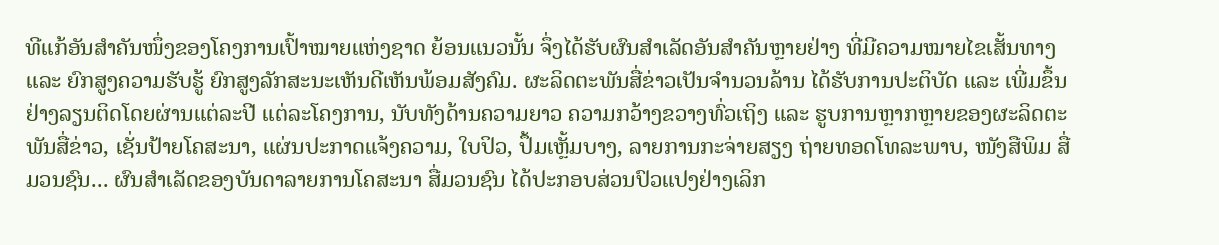ທີແກ້ອັນສຳຄັນໜຶ່ງຂອງໂຄງການເປົ້າໝາຍແຫ່ງຊາດ ຍ້ອນແນວນັ້ນ ຈຶ່ງໄດ້ຮັບຜົນສຳເລັດອັນສຳຄັນຫຼາຍຢ່າງ ທີ່ມີຄວາມໝາຍໄຂເສັ້ນທາງ ແລະ ຍົກສູງຄວາມຮັບຮູ້ ຍົກສູງລັກສະນະເຫັນດີເຫັນພ້ອມສັງຄົມ. ຜະລິດຕະພັນສື່ຂ່າວເປັນຈຳນວນລ້ານ ໄດ້ຮັບການປະຕິບັດ ແລະ ເພີ່ມຂຶ້ນຢ່າງລຽນຕິດໂດຍຜ່ານແຕ່ລະປີ ແຕ່ລະໂຄງການ, ນັບທັງດ້ານຄວາມຍາວ ຄວາມກວ້າງຂວາງທົ່ວເຖິງ ແລະ ຮູບການຫຼາກຫຼາຍຂອງຜະລິດຕະພັນສື່ຂ່າວ, ເຊັ່ນປ້າຍໂຄສະນາ, ແຜ່ນປະກາດແຈ້ງຄວາມ, ໃບປິວ, ປຶ້ມເຫຼັ້ມບາງ, ລາຍການກະຈ່າຍສຽງ ຖ່າຍທອດໂທລະພາບ, ໜັງສືພິມ ສື່ມວນຊົນ... ຜົນສຳເລັດຂອງບັນດາລາຍການໂຄສະນາ ສື່ມວນຊົນ ໄດ້ປະກອບສ່ວນປົວແປງຢ່າງເລິກ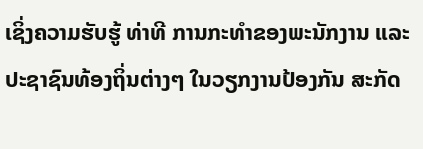ເຊິ່ງຄວາມຮັບຮູ້ ທ່າທີ ການກະທຳຂອງພະນັກງານ ແລະ ປະຊາຊົນທ້ອງຖິ່ນຕ່າງໆ ໃນວຽກງານປ້ອງກັນ ສະກັດ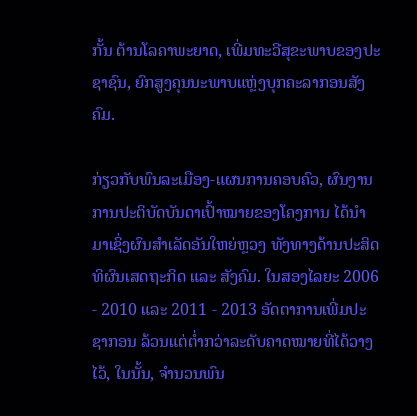ກັ້ນ ຕ້ານໂລຄາພະຍາດ, ເພີ່ມທະວີສຸຂະພາບຂອງປະຊາຊົນ, ຍົກສູງຄຸນນະພາບແຫຼ່ງບຸກຄະລາກອນສັງຄົມ.

ກ່ຽວກັບພົນລະເມືອງ-ແຜນການຄອບຄົວ, ຜົນງານການປະຕິບັດບັນດາເປົ້າໝາຍຂອງໂຄງການ ໄດ້ນຳມາເຊິ່ງຜົນສຳເລັດອັນໃຫຍ່ຫຼວງ ທັງທາງດ້ານປະສິດທິຜົນເສດຖະກິດ ແລະ ສັງຄົມ. ໃນສອງໄລຍະ 2006 - 2010 ແລະ 2011 - 2013 ອັດຕາການເພີ່ມປະຊາກອນ ລ້ວນແຕ່ຕ່ຳກວ່າລະດັບຄາດໝາຍທີ່ໄດ້ວາງໄວ້, ໃນນັ້ນ, ຈຳນວນພົນ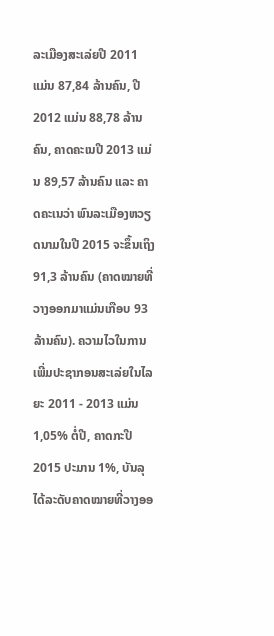ລະເມືອງສະເລ່ຍປີ 2011 ແມ່ນ 87,84 ລ້ານຄົນ, ປີ 2012 ແມ່ນ 88,78 ລ້ານຄົນ, ຄາດຄະເນປີ 2013 ແມ່ນ 89,57 ລ້ານຄົນ ແລະ ຄາດຄະເນວ່າ ພົນລະເມືອງຫວຽດນາມໃນປີ 2015 ຈະຂຶ້ນເຖິງ 91,3 ລ້ານຄົນ (ຄາດໝາຍທີ່ວາງອອກມາແມ່ນເກືອບ 93 ລ້ານຄົນ). ຄວາມໄວໃນການເພີ່ມປະຊາກອນສະເລ່ຍໃນໄລຍະ 2011 - 2013 ແມ່ນ 1,05% ຕໍ່ປີ, ຄາດກະປີ 2015 ປະມານ 1%, ບັນລຸໄດ້ລະດັບຄາດໝາຍທີ່ວາງອອ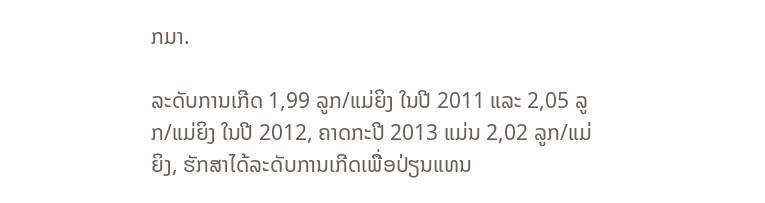ກມາ.

ລະດັບການເກີດ 1,99 ລູກ/ແມ່ຍິງ ໃນປີ 2011 ແລະ 2,05 ລູກ/ແມ່ຍິງ ໃນປີ 2012, ຄາດກະປີ 2013 ແມ່ນ 2,02 ລູກ/ແມ່ຍິງ, ຮັກສາໄດ້ລະດັບການເກີດເພື່ອປ່ຽນແທນ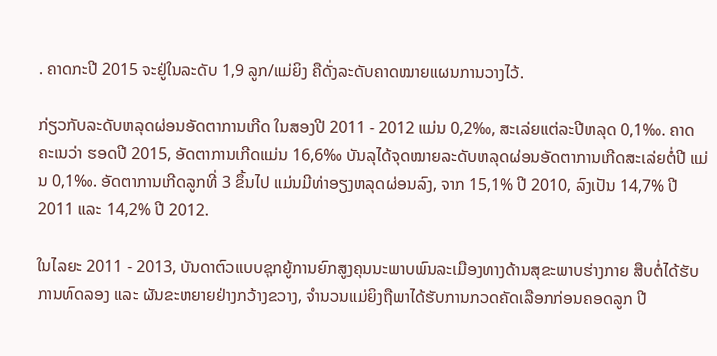. ຄາດກະປີ 2015 ຈະຢູ່ໃນລະດັບ 1,9 ລູກ/ແມ່ຍິງ ຄືດັ່ງລະດັບຄາດໝາຍແຜນການວາງໄວ້.

ກ່ຽວກັບລະດັບຫລຸດຜ່ອນອັດຕາການເກີດ ໃນສອງປີ 2011 - 2012 ແມ່ນ 0,2‰, ສະເລ່ຍແຕ່ລະປີຫລຸດ 0,1‰. ຄາດຄະເນວ່າ ຮອດປີ 2015, ອັດຕາການເກີດແມ່ນ 16,6‰ ບັນລຸໄດ້ຈຸດໝາຍລະດັບຫລຸດຜ່ອນອັດຕາການເກີດສະເລ່ຍຕໍ່ປີ ແມ່ນ 0,1‰. ອັດຕາການເກີດລູກທີ່ 3 ຂຶ້ນໄປ ແມ່ນມີທ່າອຽງຫລຸດຜ່ອນລົງ, ຈາກ 15,1% ປີ 2010, ລົງເປັນ 14,7% ປີ 2011 ແລະ 14,2% ປີ 2012.

ໃນໄລຍະ 2011 - 2013, ບັນດາຕົວແບບຊຸກຍູ້ການຍົກສູງຄຸນນະພາບພົນລະເມືອງທາງດ້ານສຸຂະພາບຮ່າງກາຍ ສືບຕໍ່ໄດ້ຮັບການທົດລອງ ແລະ ຜັນຂະຫຍາຍຢ່າງກວ້າງຂວາງ, ຈຳນວນແມ່ຍິງຖືພາໄດ້ຮັບການກວດຄັດເລືອກກ່ອນຄອດລູກ ປີ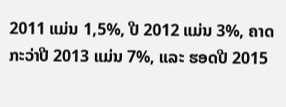2011 ແມ່ນ 1,5%, ປີ 2012 ແມ່ນ 3%, ຄາດກະວ່າປີ 2013 ແມ່ນ 7%, ແລະ ຮອດປີ 2015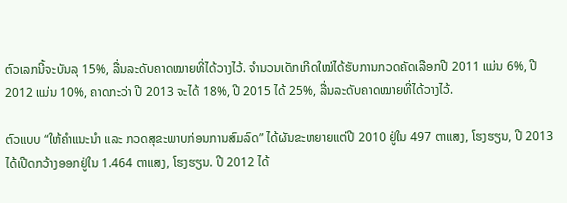ຕົວເລກນີ້ຈະບັນລຸ 15%, ລື່ນລະດັບຄາດໝາຍທີ່ໄດ້ວາງໄວ້. ຈຳນວນເດັກເກີດໃໝ່ໄດ້ຮັບການກວດຄັດເລືອກປີ 2011 ແມ່ນ 6%, ປີ 2012 ແມ່ນ 10%, ຄາດກະວ່າ ປີ 2013 ຈະໄດ້ 18%, ປີ 2015 ໄດ້ 25%, ລື່ນລະດັບຄາດໝາຍທີ່ໄດ້ວາງໄວ້.

ຕົວແບບ “ໃຫ້ຄຳແນະນຳ ແລະ ກວດສຸຂະພາບກ່ອນການສົມລົດ” ໄດ້ຜັນຂະຫຍາຍແຕ່ປີ 2010 ຢູ່ໃນ 497 ຕາແສງ, ໂຮງຮຽນ, ປີ 2013 ໄດ້ເປີດກວ້າງອອກຢູ່ໃນ 1.464 ຕາແສງ, ໂຮງຮຽນ. ປີ 2012 ໄດ້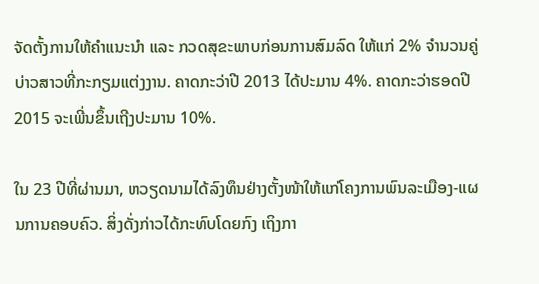ຈັດຕັ້ງການໃຫ້ຄຳແນະນຳ ແລະ ກວດສຸຂະພາບກ່ອນການສົມລົດ ໃຫ້ແກ່ 2% ຈຳນວນຄູ່ບ່າວສາວທີ່ກະກຽມແຕ່ງງານ. ຄາດກະວ່າປີ 2013 ໄດ້ປະມານ 4%. ຄາດກະວ່າຮອດປີ 2015 ຈະເພີ່ນຂຶ້ນເຖີງປະມານ 10%.

ໃນ 23 ປີທີ່ຜ່ານມາ, ຫວຽດນາມໄດ້ລົງທຶນຢ່າງຕັ້ງໜ້າໃຫ້ແກ່ໂຄງການພົນລະເມືອງ-ແຜນການຄອບຄົວ. ສິ່ງດັ່ງກ່າວໄດ້ກະທົບໂດຍກົງ ເຖິງກາ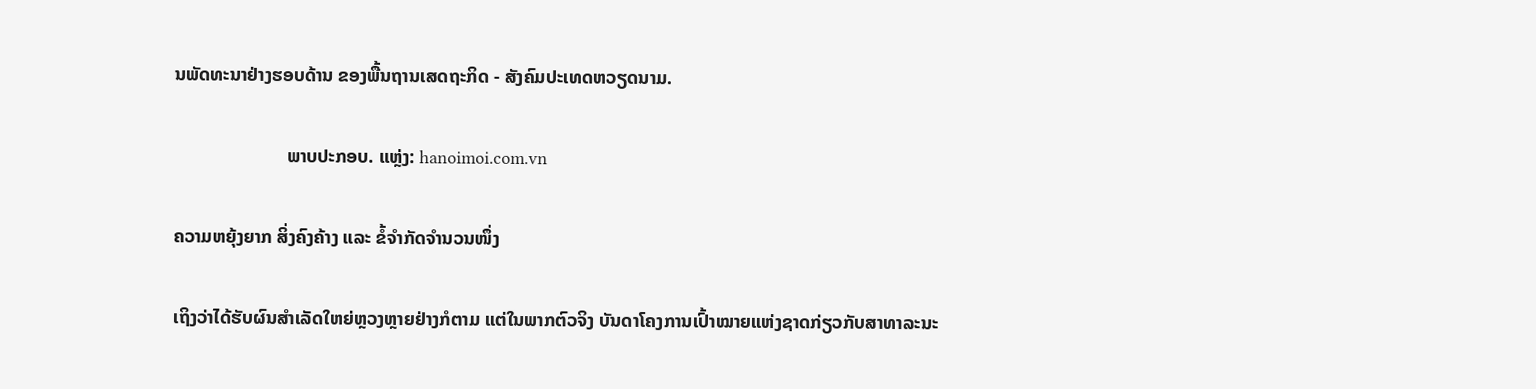ນພັດທະນາຢ່າງຮອບດ້ານ ຂອງພື້ນຖານເສດຖະກິດ - ສັງຄົມປະເທດຫວຽດນາມ.

                        ພາບປະກອບ. ແຫຼ່ງ: hanoimoi.com.vn

ຄວາມຫຍຸ້ງຍາກ ສິ່ງຄົງຄ້າງ ແລະ ຂໍ້ຈຳກັດຈຳນວນໜຶ່ງ

ເຖິງວ່າໄດ້ຮັບຜົນສຳເລັດໃຫຍ່ຫຼວງຫຼາຍຢ່າງກໍຕາມ ແຕ່ໃນພາກຕົວຈິງ ບັນດາໂຄງການເປົ້າໝາຍແຫ່ງຊາດກ່ຽວກັບສາທາລະນະ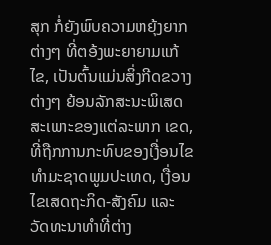ສຸກ ກໍ່ຍັງພົບຄວາມຫຍຸ້ງຍາກຕ່າງໆ ທີ່ຕອ້ງພະຍາຍາມແກ້ໄຂ, ເປັນຕົ້ນແມ່ນສິ່ງກີດຂວາງຕ່າງໆ ຍ້ອນລັກສະນະພິເສດສະເພາະຂອງແຕ່ລະພາກ ເຂດ, ທີ່ຖືກການກະທົບຂອງເງື່ອນໄຂທຳມະຊາດພູມປະເທດ, ເງື່ອນໄຂເສດຖະກິດ-ສັງຄົມ ແລະ ວັດທະນາທຳທີ່ຕ່າງ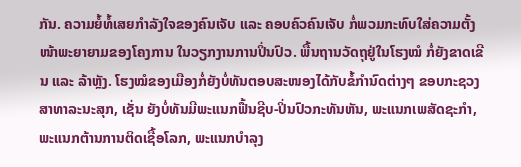ກັນ. ຄວາມຍໍ້ທໍ້ເສຍກຳລັງໃຈຂອງຄົນເຈັບ ແລະ ຄອບຄົວຄົນເຈັບ ກໍ່ພວມກະທົບໃສ່ຄວາມຕັ້ງໜ້າພະຍາຍາມຂອງໂຄງການ ໃນວຽກງານການປິ່ນປົວ. ພື້ນຖານວັດຖຸຢູ່ໃນໂຮງໝໍ ກໍ່ຍັງຂາດເຂີນ ແລະ ລ້າຫຼັງ. ໂຮງໝໍຂອງເມືອງກໍ່ຍັງບໍ່ທັນຕອບສະໜອງໄດ້ກັບຂໍ້ກຳນົດຕ່າງໆ ຂອບກະຊວງສາທາລະນະສຸກ, ເຊັ່ນ ຍັງບໍ່ທັນມີພະແນກຟື້ນຊີບ-ປິ່ນປົວກະທັນຫັນ, ພະແນກເພສັດຊະກຳ, ພະແນກຕ້ານການຕິດເຊື້ອໂລກ, ພະແນກບຳລຸງ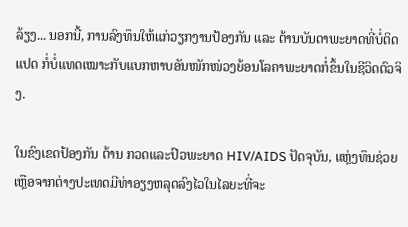ລ້ຽງ... ນອກນີ້, ການລົງທຶນໃຫ້ແກ່ວຽກງານປ້ອງກັນ ແລະ ຕ້ານບັນດາພະຍາດທີ່ບໍ່ຕິດແປດ ກໍ່ບໍ່ແທດເໝາະກັບແບກຫາບອັນໜັກໜ່ວງຍ້ອນໂລຄາພະຍາດກໍ່ຂຶ້ນໃນຊີວິດຕົວຈິງ.

ໃນຂົງເຂດປ້ອງກັນ ຕ້ານ ກວດແລະປົວພະຍາດ HIV/AIDS ປັດຈຸບັນ, ແຫຼ່ງທຶນຊ່ວຍເຫຼືອຈາກຕ່າງປະເທດມີທ່າອຽງຫລຸດລົງໄວໃນໄລຍະທີ່ຈະ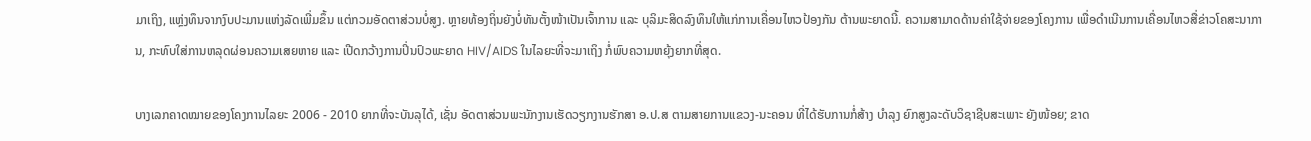ມາເຖິງ, ແຫຼ່ງທຶນຈາກງົບປະມານແຫ່ງລັດເພີ່ມຂຶ້ນ ແຕ່ກວມອັດຕາສ່ວນບໍ່ສູງ. ຫຼາຍທ້ອງຖິ່ນຍັງບໍ່ທັນຕັ້ງໜ້າເປັນເຈົ້າການ ແລະ ບຸລິມະສິດລົງທຶນໃຫ້ແກ່ການເຄື່ອນໄຫວປ້ອງກັນ ຕ້ານພະຍາດນີ້. ຄວາມສາມາດດ້ານຄ່າໃຊ້ຈ່າຍຂອງໂຄງການ ເພື່ອດຳເນີນການເຄື່ອນໄຫວສື່ຂ່າວໂຄສະນາການ, ກະທົບໃສ່ການຫລຸດຜ່ອນຄວາມເສຍຫາຍ ແລະ ເປີດກວ້າງການປິ່ນປົວພະຍາດ HIV/AIDS ໃນໄລຍະທີ່ຈະມາເຖິງ ກໍ່ພົບຄວາມຫຍຸ້ງຍາກທີ່ສຸດ.

ບາງເລກຄາດໝາຍຂອງໂຄງການໄລຍະ 2006 - 2010 ຍາກທີ່ຈະບັນລຸໄດ້, ເຊັ່ນ ອັດຕາສ່ວນພະນັກງານເຮັດວຽກງານຮັກສາ ອ.ປ.ສ ຕາມສາຍການແຂວງ-ນະຄອນ ທີ່ໄດ້ຮັບການກໍ່ສ້າງ ບຳລຸງ ຍົກສູງລະດັບວິຊາຊີບສະເພາະ ຍັງໜ້ອຍ; ຂາດ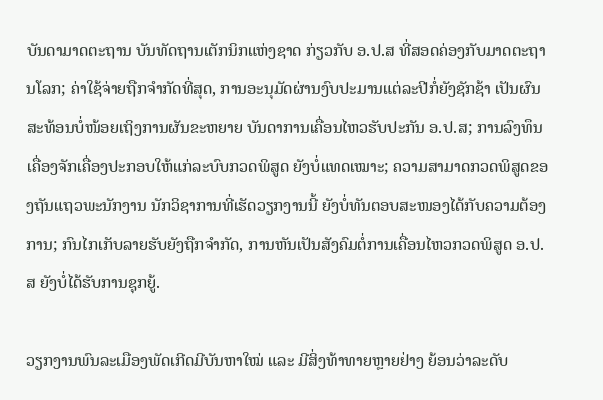ບັນດາມາດຕະຖານ ບັນທັດຖານເຕັກນິກແຫ່ງຊາດ ກ່ຽວກັບ ອ.ປ.ສ ທີ່ສອດຄ່ອງກັບມາດຕະຖານໂລກ; ຄ່າໃຊ້ຈ່າຍຖືກຈຳກັດທີ່ສຸດ, ການອະນຸມັດຜ່ານງົບປະມານແຕ່ລະປີກໍ່ຍັງຊັກຊ້າ ເປັນຜົນສະທ້ອນບໍ່ໜ້ອຍເຖິງການຜັນຂະຫຍາຍ ບັນດາການເຄື່ອນໄຫວຮັບປະກັນ ອ.ປ.ສ; ການລົງທຶນເຄື່ອງຈັກເຄື່ອງປະກອບໃຫ້ແກ່ລະບົບກວດພິສູດ ຍັງບໍ່ແທດເໝາະ; ຄວາມສາມາດກວດພິສູດຂອງຖັນແຖວພະນັກງານ ນັກວິຊາການທີ່ເຮັດວຽກງານນີ້ ຍັງບໍ່ທັນຕອບສະໜອງໄດ້ກັບຄວາມຕ້ອງການ; ກົນໄກເກັບລາຍຮັບຍັງຖືກຈຳກັດ, ການຫັນເປັນສັງຄົມຕໍ່ການເຄື່ອນໄຫວກວດພິສູດ ອ.ປ.ສ ຍັງບໍ່ໄດ້ຮັບການຊຸກຍູ້.

ວຽກງານພົນລະເມືອງພັດເກີດມີບັນຫາໃໝ່ ແລະ ມີສິ່ງທ້າທາຍຫຼາຍຢ່າງ ຍ້ອນວ່າລະດັບ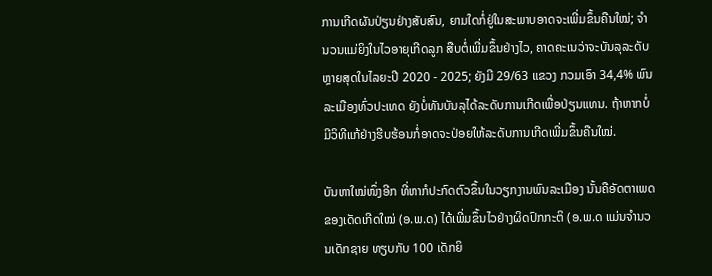ການເກີດຜັນປ່ຽນຢ່າງສັບສົນ, ຍາມໃດກໍ່ຢູ່ໃນສະພາບອາດຈະເພີ່ມຂຶ້ນຄືນໃໝ່; ຈຳນວນແມ່ຍິງໃນໄວອາຍຸເກີດລູກ ສືບຕໍ່ເພີ່ມຂຶ້ນຢ່າງໄວ, ຄາດຄະເນວ່າຈະບັນລຸລະດັບຫຼາຍສຸດໃນໄລຍະປີ 2020 - 2025; ຍັງມີ 29/63 ແຂວງ ກວມເອົາ 34,4% ພົນລະເມືອງທົ່ວປະເທດ ຍັງບໍ່ທັນບັນລຸໄດ້ລະດັບການເກີດເພື່ອປ່ຽນແທນ. ຖ້າຫາກບໍ່ມີວິທີແກ້ຢ່າງຮີບຮ້ອນກໍ່ອາດຈະປ່ອຍໃຫ້ລະດັບການເກີດເພີ່ມຂຶ້ນຄືນໃໝ່.

ບັນຫາໃໝ່ໜຶ່ງອີກ ທີ່ຫາກໍປະກົດຕົວຂຶ້ນໃນວຽກງານພົນລະເມືອງ ນັ້ນຄືອັດຕາເພດຂອງເດັດເກີດໃໝ່ (ອ.ພ.ດ) ໄດ້ເພີ່ມຂຶ້ນໄວຢ່າງຜິດປົກກະຕິ (ອ.ພ.ດ ແມ່ນຈຳນວນເດັກຊາຍ ທຽບກັບ 100 ເດັກຍິ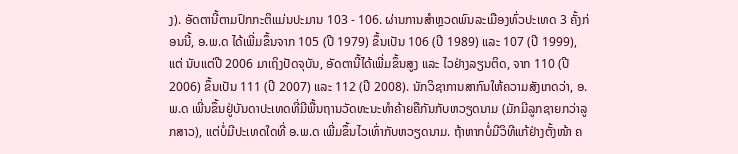ງ). ອັດຕານີ້ຕາມປົກກະຕິແມ່ນປະມານ 103 - 106. ຜ່ານການສຳຫຼວດພົນລະເມືອງທົ່ວປະເທດ 3 ຄັ້ງກ່ອນນີ້, ອ.ພ.ດ ໄດ້ເພີ່ມຂຶ້ນຈາກ 105 (ປີ 1979) ຂຶ້ນເປັນ 106 (ປີ 1989) ແລະ 107 (ປີ 1999), ແຕ່ ນັບແຕ່ປີ 2006 ມາເຖິງປັດຈຸບັນ, ອັດຕານີ້ໄດ້ເພີ່ມຂຶ້ນສູງ ແລະ ໄວຢ່າງລຽນຕິດ, ຈາກ 110 (ປີ 2006) ຂຶ້ນເປັນ 111 (ປີ 2007) ແລະ 112 (ປີ 2008). ນັກວິຊາການສາກົນໃຫ້ຄວາມສັງເກດວ່າ, ອ.ພ.ດ ເພີ່ນຂຶ້ນຢູ່ບັນດາປະເທດທີ່ມີພື້ນຖານວັດທະນະທຳຄ້າຍຄືກັນກັບຫວຽດນາມ (ມັກມີລູກຊາຍກວ່າລູກສາວ), ແຕ່ບໍ່ມີປະເທດໃດທີ່ ອ.ພ.ດ ເພີ່ມຂຶ້ນໄວເທົ່າກັບຫວຽດນາມ. ຖ້າຫາກບໍ່ມີວິທີແກ້ຢ່າງຕັ້ງໜ້າ ຄ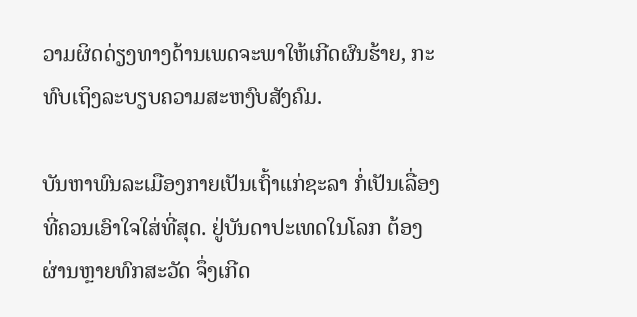ວາມຜິດດ່ຽງທາງດ້ານເພດຈະພາໃຫ້ເກີດຜົນຮ້າຍ, ກະທົບເຖິງລະບຽບຄວາມສະຫງົບສັງຄົມ.

ບັນຫາພົນລະເມືອງກາຍເປັນເຖົ້າແກ່ຊະລາ ກໍ່ເປັນເລື່ອງທີ່ຄວນເອົາໃຈໃສ່ທີ່ສຸດ. ຢູ່ບັນດາປະເທດໃນໂລກ ຕ້ອງຜ່ານຫຼາຍທົກສະວັດ ຈຶ່ງເກີດ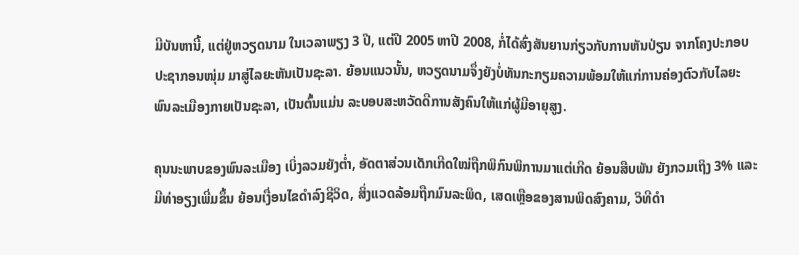ມີບັນຫານີ້, ແຕ່ຢູ່ຫວຽດນາມ ໃນເວລາພຽງ 3 ປີ, ແຕ່ປີ 2005 ຫາປີ 2008, ກໍ່ໄດ້ສົ່ງສັນຍານກ່ຽວກັບການຫັນປ່ຽນ ຈາກໂຄງປະກອບປະຊາກອນໜຸ່ມ ມາສູ່ໄລຍະຫັນເປັນຊະລາ. ຍ້ອນແນວນັ້ນ, ຫວຽດນາມຈຶ່ງຍັງບໍ່ທັນກະກຽມຄວາມພ້ອມໃຫ້ແກ່ການຄ່ອງຕົວກັບໄລຍະພົນລະເມືອງກາຍເປັນຊະລາ, ເປັນຕົ້ນແມ່ນ ລະບອບສະຫວັດດີການສັງຄົນໃຫ້ແກ່ຜູ້ມີອາຍຸສູງ.

ຄຸນນະພາບຂອງພົນລະເມືອງ ເບິ່ງລວມຍັງຕ່ຳ, ອັດຕາສ່ວນເດັກເກີດໃໝ່ຖືກພິກົນພິການມາແຕ່ເກີດ ຍ້ອນສືບພັນ ຍັງກວມເຖິງ 3% ແລະ ມີທ່າອຽງເພີ່ມຂຶ້ນ ຍ້ອນເງື່ອນໄຂດຳລົງຊີວິດ, ສິ່ງແວດລ້ອມຖືກມົນລະພິດ, ເສດເຫຼືອຂອງສານພິດສົງຄາມ, ວິທີດຳ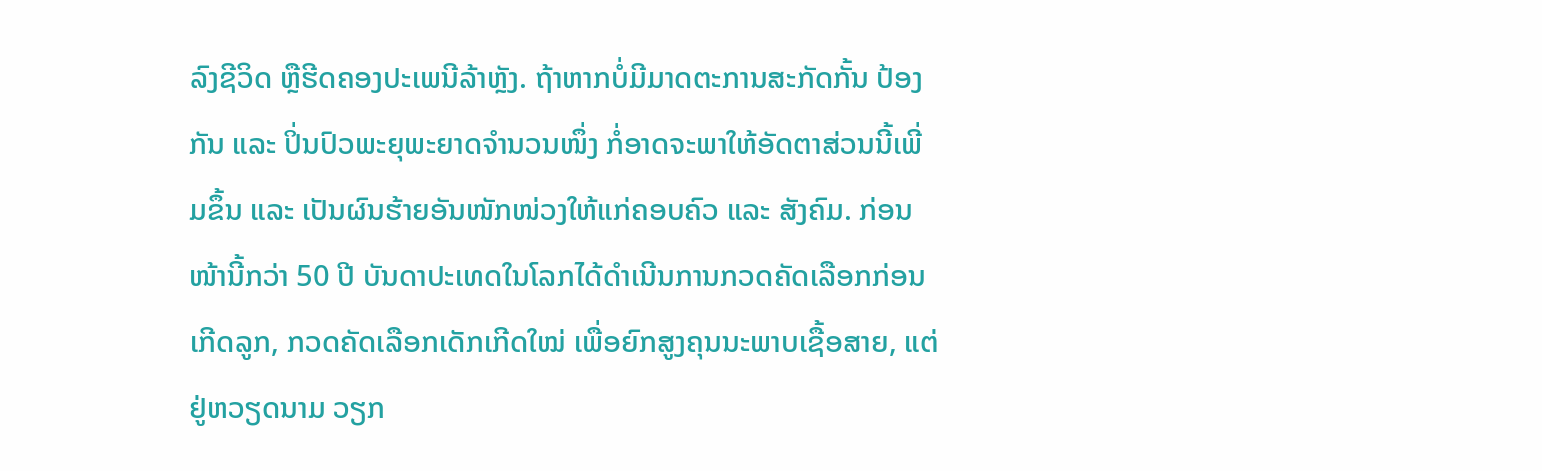ລົງຊີວິດ ຫຼືຮີດຄອງປະເພນີລ້າຫຼັງ. ຖ້າຫາກບໍ່ມີມາດຕະການສະກັດກັ້ນ ປ້ອງກັນ ແລະ ປິ່ນປົວພະຍຸພະຍາດຈຳນວນໜຶ່ງ ກໍ່ອາດຈະພາໃຫ້ອັດຕາສ່ວນນີ້ເພີ່ມຂຶ້ນ ແລະ ເປັນຜົນຮ້າຍອັນໜັກໜ່ວງໃຫ້ແກ່ຄອບຄົວ ແລະ ສັງຄົມ. ກ່ອນໜ້ານີ້ກວ່າ 50 ປີ ບັນດາປະເທດໃນໂລກໄດ້ດຳເນີນການກວດຄັດເລືອກກ່ອນເກີດລູກ, ກວດຄັດເລືອກເດັກເກີດໃໝ່ ເພື່ອຍົກສູງຄຸນນະພາບເຊື້ອສາຍ, ແຕ່ຢູ່ຫວຽດນາມ ວຽກ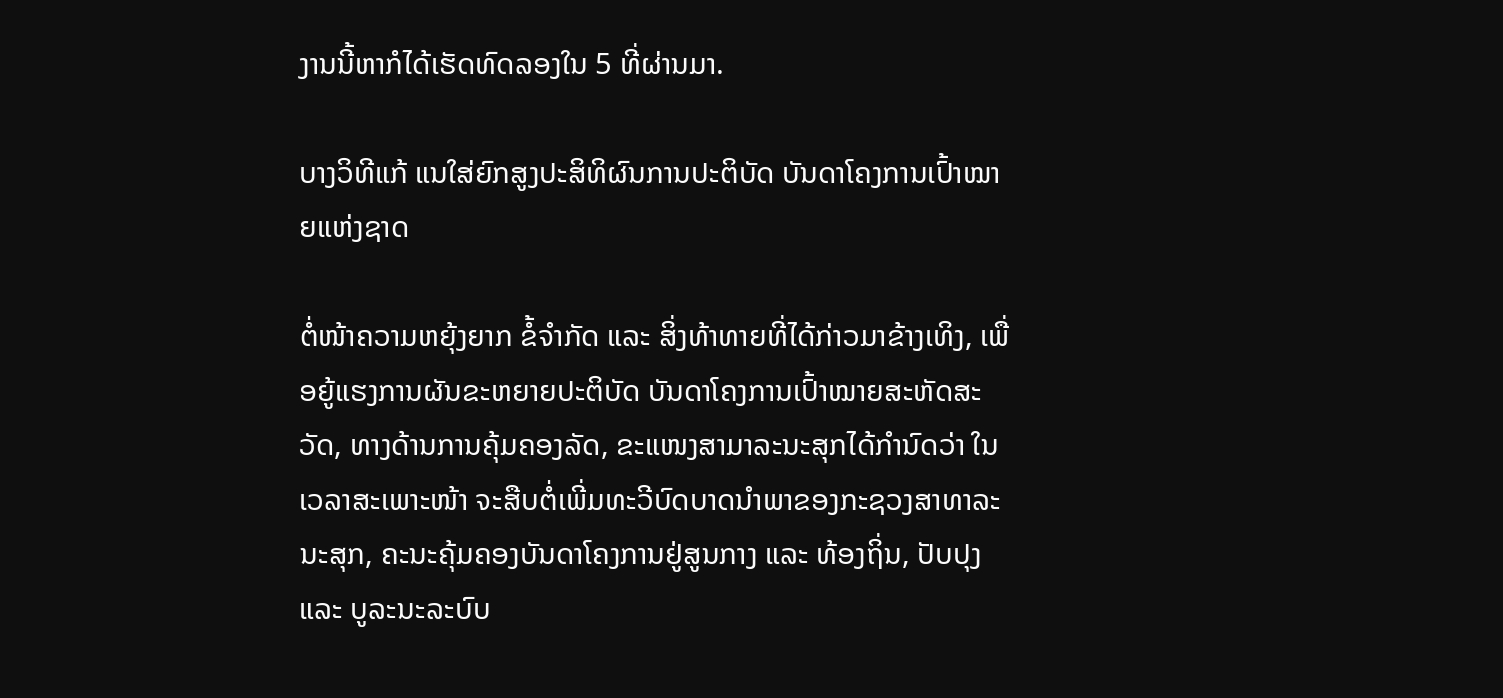ງານນີ້ຫາກໍໄດ້ເຮັດທົດລອງໃນ 5 ທີ່ຜ່ານມາ.

ບາງວິທີແກ້ ແນໃສ່ຍົກສູງປະສິທິຜົນການປະຕິບັດ ບັນດາໂຄງການເປົ້າໝາຍແຫ່ງຊາດ

ຕໍ່ໜ້າຄວາມຫຍຸ້ງຍາກ ຂໍ້ຈຳກັດ ແລະ ສິ່ງທ້າທາຍທີ່ໄດ້ກ່າວມາຂ້າງເທິງ, ເພື່ອຍູ້ແຮງການຜັນຂະຫຍາຍປະຕິບັດ ບັນດາໂຄງການເປົ້າໝາຍສະຫັດສະວັດ, ທາງດ້ານການຄຸ້ມຄອງລັດ, ຂະແໜງສາມາລະນະສຸກໄດ້ກຳນົດວ່າ ໃນເວລາສະເພາະໜ້າ ຈະສືບຕໍ່ເພີ່ມທະວີບົດບາດນຳພາຂອງກະຊວງສາທາລະນະສຸກ, ຄະນະຄຸ້ມຄອງບັນດາໂຄງການຢູ່ສູນກາງ ແລະ ທ້ອງຖິ່ນ, ປັບປຸງ ແລະ ບູລະນະລະບົບ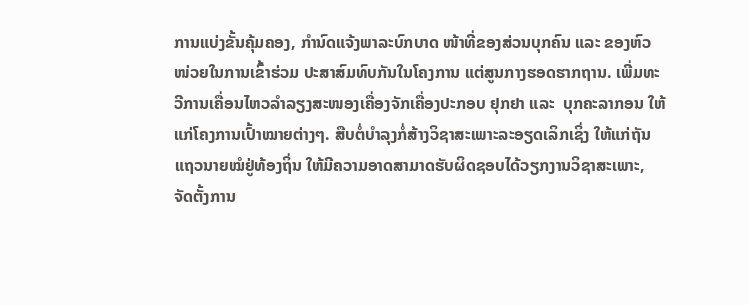ການແບ່ງຂັ້ນຄຸ້ມຄອງ, ກຳນົດແຈ້ງພາລະບົກບາດ ໜ້າທີ່ຂອງສ່ວນບຸກຄົນ ແລະ ຂອງຫົວໜ່ວຍໃນການເຂົ້າຮ່ວມ ປະສາສົມທົບກັນໃນໂຄງການ ແຕ່ສູນກາງຮອດຮາກຖານ. ເພີ່ມທະວີການເຄື່ອນໄຫວລຳລຽງສະໜອງເຄື່ອງຈັກເຄື່ອງປະກອບ ຢຸກຢາ ແລະ  ບຸກຄະລາກອນ ໃຫ້ແກ່ໂຄງການເປົ້າໝາຍຕ່າງໆ. ສືບຕໍ່ບຳລຸງກໍ່ສ້າງວິຊາສະເພາະລະອຽດເລິກເຊິ່ງ ໃຫ້ແກ່ຖັນແຖວນາຍໝໍຢູ່ທ້ອງຖິ່ນ ໃຫ້ມີຄວາມອາດສາມາດຮັບຜິດຊອບໄດ້ວຽກງານວິຊາສະເພາະ, ຈັດຕັ້ງການ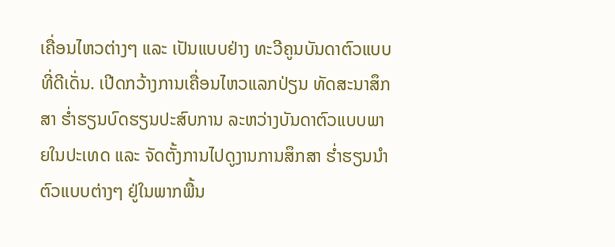ເຄື່ອນໄຫວຕ່າງໆ ແລະ ເປັນແບບຢ່າງ ທະວີຄູນບັນດາຕົວແບບທີ່ດີເດັ່ນ. ເປີດກວ້າງການເຄື່ອນໄຫວແລກປ່ຽນ ທັດສະນາສຶກສາ ຮ່ຳຮຽນບົດຮຽນປະສົບການ ລະຫວ່າງບັນດາຕົວແບບພາຍໃນປະເທດ ແລະ ຈັດຕັ້ງການໄປດູງານການສຶກສາ ຮ່ຳຮຽນນຳຕົວແບບຕ່າງໆ ຢູ່ໃນພາກພື້ນ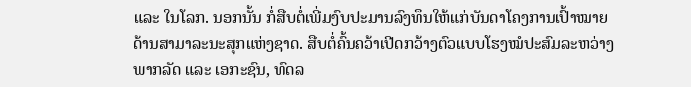ແລະ ໃນໂລກ. ນອກນັ້ນ ກໍ່ສືບຕໍ່ເພີ່ມງົບປະມານລົງທຶນໃຫ້ແກ່ບັນດາໂຄງການເປົ້າໝາຍດ້ານສາມາລະນະສຸກແຫ່ງຊາດ. ສືບຕໍ່ຄົ້ນຄວ້າເປີດກວ້າງຕົວແບບໂຮງໝໍປະສົມລະຫວ່າງພາກລັດ ແລະ ເອກະຊົນ, ທົດລ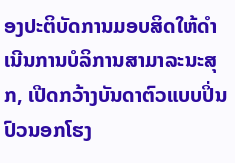ອງປະຕິບັດການມອບສິດໃຫ້ດຳເນີນການບໍລິການສາມາລະນະສຸກ, ເປີດກວ້າງບັນດາຕົວແບບປິ່ນປົວນອກໂຮງ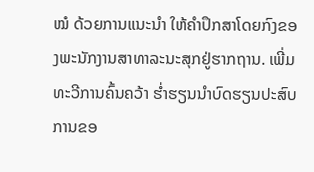ໝໍ ດ້ວຍການແນະນຳ ໃຫ້ຄຳປຶກສາໂດຍກົງຂອງພະນັກງານສາທາລະນະສຸກຢູ່ຮາກຖານ. ເພີ່ມທະວີການຄົ້ນຄວ້າ ຮ່ຳຮຽນນຳບົດຮຽນປະສົບການຂອ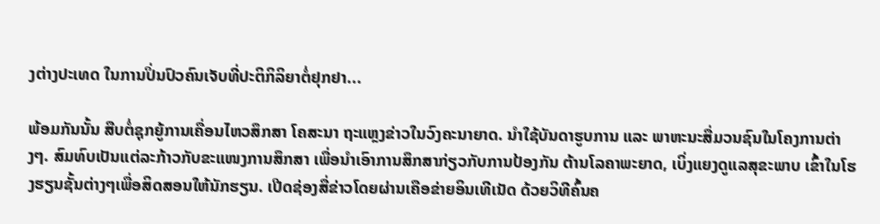ງຕ່າງປະເທດ ໃນການປິ່ນປົວຄົນເຈັບທີ່ປະຕິກິລິຍາຕໍ່ຢຸກຢາ...

ພ້ອມກັນນັ້ນ ສືບຕໍ່ຊຸກຍູ້ການເຄື່ອນໄຫວສຶກສາ ໂຄສະນາ ຖະແຫຼງຂ່າວໃນວົງຄະນາຍາດ. ນຳໃຊ້ບັນດາຮູບການ ແລະ ພາຫະນະສື່ມວນຊົນໃນໂຄງການຕ່າງໆ. ສົມທົບເປັນແຕ່ລະກ້າວກັບຂະແໜງການສຶກສາ ເພື່ອນຳເອົາການສຶກສາກ່ຽວກັບການປ້ອງກັນ ຕ້ານໂລຄາພະຍາດ, ເບິ່ງແຍງດູແລສຸຂະພາບ ເຂົ້າໃນໂຮງຮຽນຊັ້ນຕ່າງໆເພື່ອສິດສອນໃຫ້ນັກຮຽນ. ເປີດຊ່ອງສື່ຂ່າວໂດຍຜ່ານເຄືອຂ່າຍອິນເທີເນັດ ດ້ວຍວິທີຄົ້ນຄ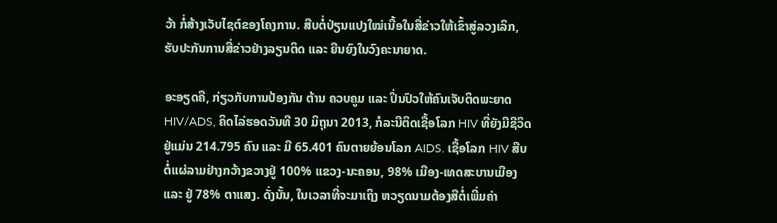ວ້າ ກໍ່ສ້າງເວັບໄຊຕ໌ຂອງໂຄງການ. ສືບຕໍ່ປ່ຽນແປງໃໝ່ເນື້ອໃນສື່ຂ່າວໃຫ້ເຂົ້າສູ່ລວງເລິກ, ຮັບປະກັນການສື່ຂ່າວຢ່າງລຽນຕິດ ແລະ ຍືນຍົງໃນວົງຄະນາຍາດ.

ອະອຽດຄື, ກ່ຽວກັບການປ້ອງກັນ ຕ້ານ ຄວບຄູມ ແລະ ປິ່ນປົວໃຫ້ຄົນເຈັບຕິດພະຍາດ HIV/ADS, ຄິດໄລ່ຮອດວັນທີ 30 ມິຖຸນາ 2013, ກໍລະນີຕິດເຊື້ອໂລກ HIV ທີ່ຍັງມີຊີວິດຢູ່ແມ່ນ 214.795 ຄົນ ແລະ ມີ 65.401 ຄົນຕາຍຍ້ອນໂລກ AIDS. ເຊື້ອໂລກ HIV ສືບຕໍ່ແຜ່ລາມຢ່າງກວ້າງຂວາງຢູ່ 100% ແຂວງ-ນະຄອນ, 98% ເມືອງ-ເທດສະບານເມືອງ ແລະ ຢູ່ 78% ຕາແສງ. ດັ່ງນັ້ນ, ໃນເວລາທີ່ຈະມາເຖິງ ຫວຽດນາມຕ້ອງສືຕໍ່ເພີ່ມຄ່າ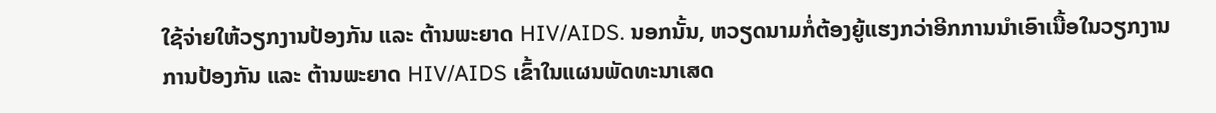ໃຊ້ຈ່າຍໃຫ້ວຽກງານປ້ອງກັນ ແລະ ຕ້ານພະຍາດ HIV/AIDS. ນອກນັ້ນ, ຫວຽດນາມກໍ່ຕ້ອງຍູ້ແຮງກວ່າອີກການນຳເອົາເນື້ອໃນວຽກງານການປ້ອງກັນ ແລະ ຕ້ານພະຍາດ HIV/AIDS ເຂົ້າໃນແຜນພັດທະນາເສດ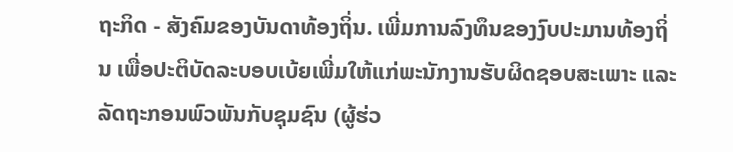ຖະກິດ - ສັງຄົມຂອງບັນດາທ້ອງຖິ່ນ. ເພີ່ມການລົງທຶນຂອງງົບປະມານທ້ອງຖິ່ນ ເພື່ອປະຕິບັດລະບອບເບ້ຍເພີ່ມໃຫ້ແກ່ພະນັກງານຮັບຜິດຊອບສະເພາະ ແລະ ລັດຖະກອນພົວພັນກັບຊຸມຊົນ (ຜູ້ຮ່ວ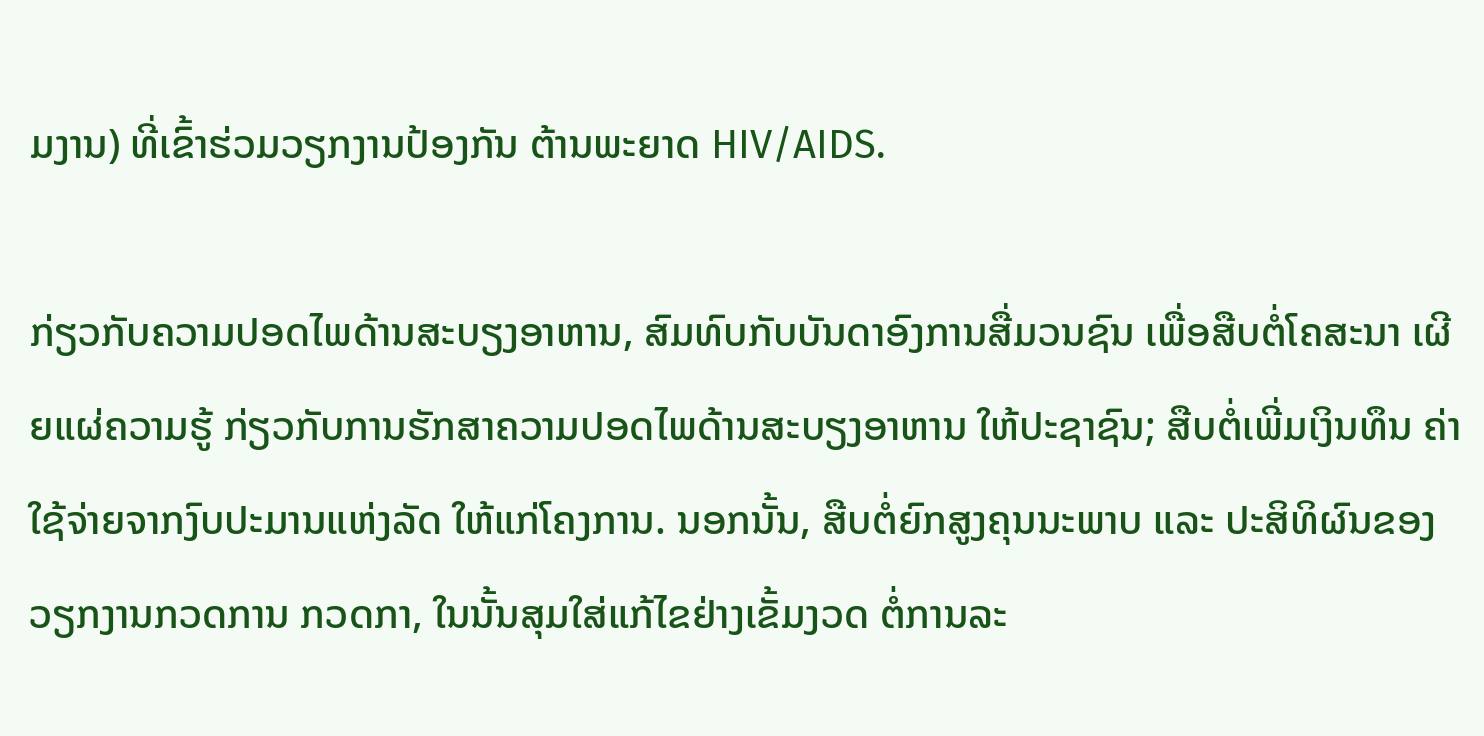ມງານ) ທີ່ເຂົ້າຮ່ວມວຽກງານປ້ອງກັນ ຕ້ານພະຍາດ HIV/AIDS.

ກ່ຽວກັບຄວາມປອດໄພດ້ານສະບຽງອາຫານ, ສົມທົບກັບບັນດາອົງການສື່ມວນຊົນ ເພື່ອສືບຕໍ່ໂຄສະນາ ເຜີຍແຜ່ຄວາມຮູ້ ກ່ຽວກັບການຮັກສາຄວາມປອດໄພດ້ານສະບຽງອາຫານ ໃຫ້ປະຊາຊົນ; ສືບຕໍ່ເພີ່ມເງິນທຶນ ຄ່າໃຊ້ຈ່າຍຈາກງົບປະມານແຫ່ງລັດ ໃຫ້ແກ່ໂຄງການ. ນອກນັ້ນ, ສືບຕໍ່ຍົກສູງຄຸນນະພາບ ແລະ ປະສິທິຜົນຂອງວຽກງານກວດການ ກວດກາ, ໃນນັ້ນສຸມໃສ່ແກ້ໄຂຢ່າງເຂັ້ມງວດ ຕໍ່ການລະ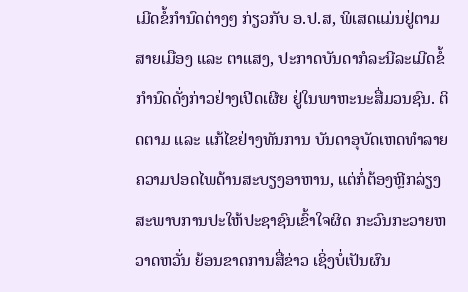ເມີດຂໍ້ກຳນົດຕ່າງໆ ກ່ຽວກັບ ອ.ປ.ສ, ພິເສດແມ່ນຢູ່ຕາມສາຍເມືອງ ແລະ ຕາແສງ, ປະກາດບັນດາກໍລະນີລະເມີດຂໍ້ກຳນົດດັ່ງກ່າວຢ່າງເປີດເຜີຍ ຢູ່ໃນພາຫະນະສື່ມວນຊົນ. ຕິດຕາມ ແລະ ແກ້ໄຂຢ່າງທັນການ ບັນດາອຸບັດເຫດທຳລາຍຄວາມປອດໄພດ້ານສະບຽງອາຫານ, ແຕ່ກໍ່ຕ້ອງຫຼີກລ່ຽງສະພາບການປະໃຫ້ປະຊາຊົນເຂົ້າໃຈຜິດ ກະວົນກະວາຍຫວາດຫວັ່ນ ຍ້ອນຂາດການສື່ຂ່າວ ເຊິ່ງບໍ່ເປັນຜົນ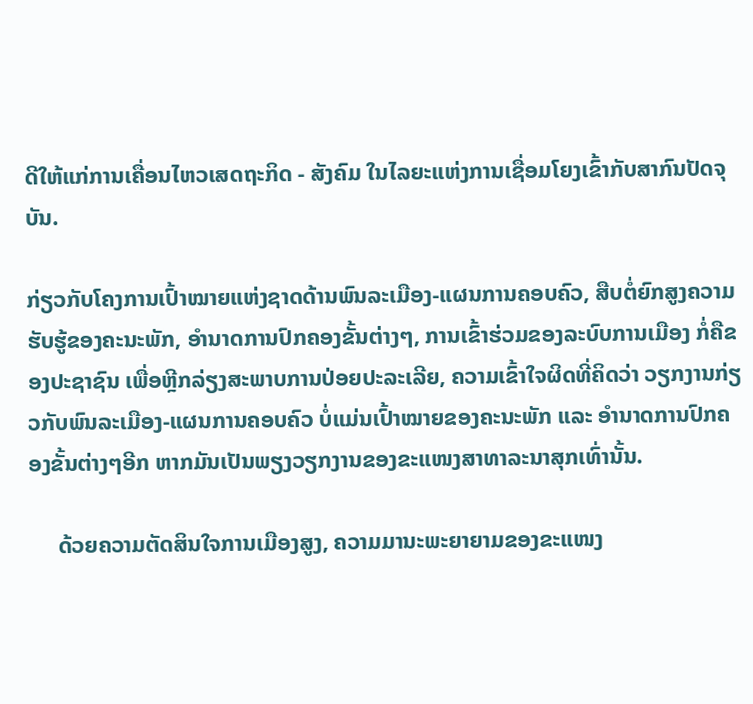ດີໃຫ້ແກ່ການເຄື່ອນໄຫວເສດຖະກິດ - ສັງຄົມ ໃນໄລຍະແຫ່ງການເຊື່ອມໂຍງເຂົ້າກັບສາກົນປັດຈຸບັນ.

ກ່ຽວກັບໂຄງການເປົ້າໝາຍແຫ່ງຊາດດ້ານພົນລະເມືອງ-ແຜນການຄອບຄົວ, ສືບຕໍ່ຍົກສູງຄວາມຮັບຮູ້ຂອງຄະນະພັກ, ອຳນາດການປົກຄອງຂັ້ນຕ່າງໆ, ການເຂົ້າຮ່ວມຂອງລະບົບການເມືອງ ກໍ່ຄືຂອງປະຊາຊົນ ເພື່ອຫຼີກລ່ຽງສະພາບການປ່ອຍປະລະເລີຍ, ຄວາມເຂົ້າໃຈຜິດທີ່ຄິດວ່າ ວຽກງານກ່ຽວກັບພົນລະເມືອງ-ແຜນການຄອບຄົວ ບໍ່ແມ່ນເປົ້າໝາຍຂອງຄະນະພັກ ແລະ ອຳນາດການປົກຄອງຂັ້ນຕ່າງໆອີກ ຫາກມັນເປັນພຽງວຽກງານຂອງຂະແໜງສາທາລະນາສຸກເທົ່ານັ້ນ.

     ດ້ວຍຄວາມຕັດສິນໃຈການເມືອງສູງ, ຄວາມມານະພະຍາຍາມຂອງຂະແໜງ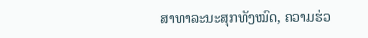ສາທາລະນະສຸກທັງໝົດ, ຄວາມຮ່ວ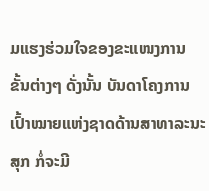ມແຮງຮ່ວມໃຈຂອງຂະແໜງການ ຂັ້ນຕ່າງໆ ດັ່ງນັ້ນ ບັນດາໂຄງການເປົ້າໝາຍແຫ່ງຊາດດ້ານສາທາລະນະສຸກ ກໍ່ຈະມີ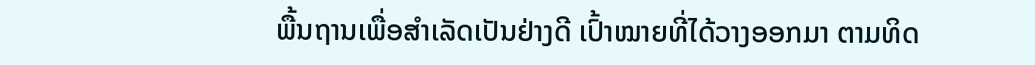ພື້ນຖານເພື່ອສຳເລັດເປັນຢ່າງດີ ເປົ້າໝາຍທີ່ໄດ້ວາງອອກມາ ຕາມທິດ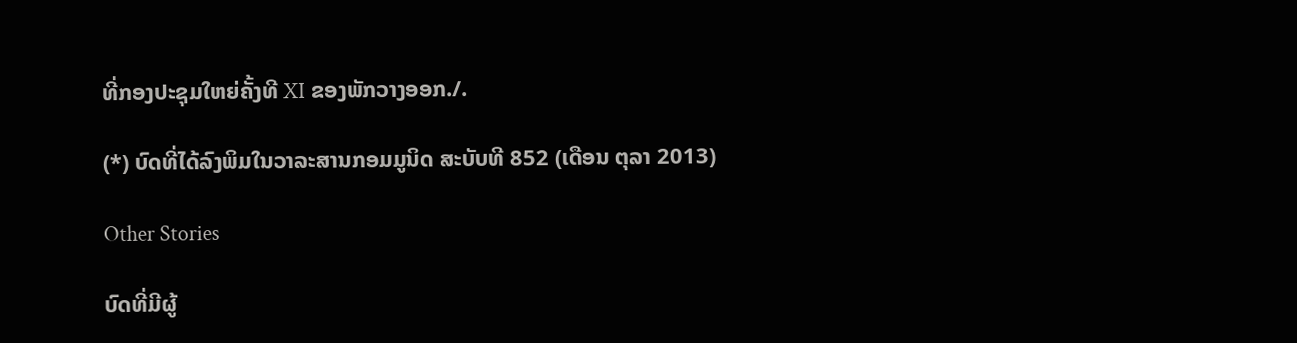ທີ່ກອງປະຊຸມໃຫຍ່ຄັ້ງທີ XI ຂອງພັກວາງອອກ./.

(*) ບົດທີ່ໄດ້ລົງພິມໃນວາລະສານກອມມູນິດ ສະບັບທີ 852 (ເດືອນ ຕຸລາ 2013)

Other Stories

ບົດທີ່ມີຜູ້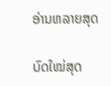ອ່ານຫລາຍສຸດ

ບົດໃໝ່ສຸດ